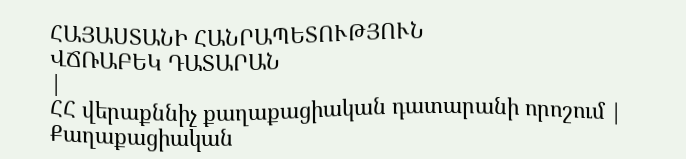ՀԱՅԱՍՏԱՆԻ ՀԱՆՐԱՊԵՏՈՒԹՅՈՒՆ
ՎՃՌԱԲԵԿ ԴԱՏԱՐԱՆ
|
ՀՀ վերաքննիչ քաղաքացիական դատարանի որոշում |
Քաղաքացիական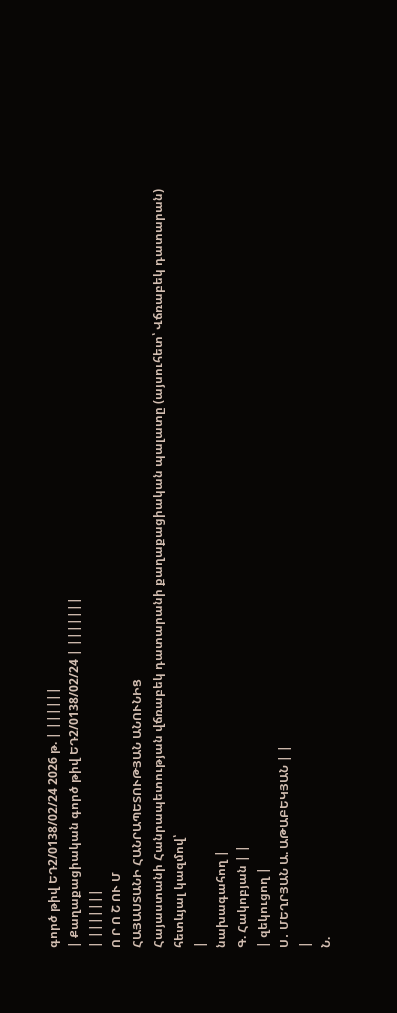գործ թիվ ԵԴ2/0138/02/24 2026 թ. | ||||||
| Քաղաքացիական գործ թիվ ԵԴ2/0138/02/24 | |||||||
| |||||||
Ո Ր Ո Շ ՈՒ Մ
ՀԱՅԱՍՏԱՆԻ ՀԱՆՐԱՊԵՏՈՒԹՅԱՆ ԱՆՈՒՆԻՑ
Հայաստանի Հանրապետության վճռաբեկ դատարանի քաղաքացիական պալատը (այսուհետ՝ Վճռաբեկ դատարան) հետևյալ կազմով՝
|
նախագահող |
Գ. Հակոբյան | |
| զեկուցող |
Ս․ ՄԵՂՐՅԱՆ Ա. ԱԹԱԲԵԿՅԱՆ | |
|
Ն.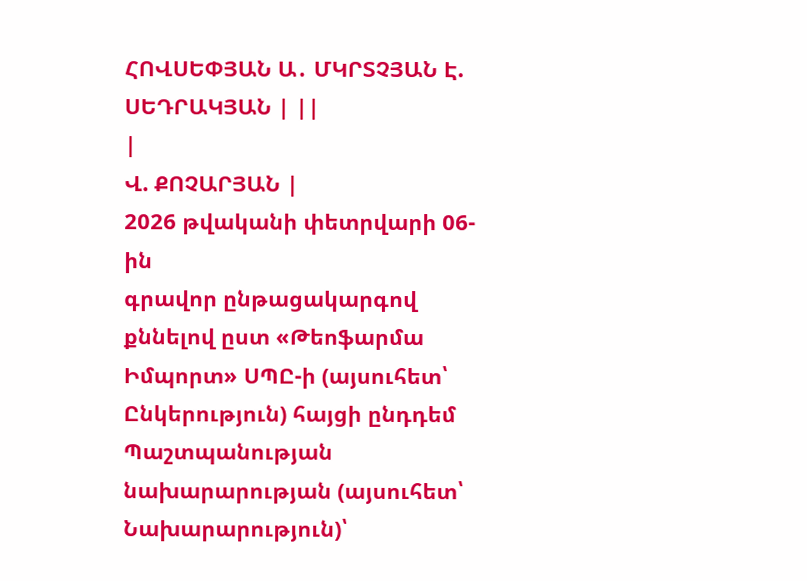ՀՈՎՍԵՓՅԱՆ Ա․ ՄԿՐՏՉՅԱՆ Է. ՍԵԴՐԱԿՅԱՆ | ||
|
Վ. ՔՈՉԱՐՅԱՆ |
2026 թվականի փետրվարի 06-ին
գրավոր ընթացակարգով քննելով ըստ «Թեոֆարմա Իմպորտ» ՍՊԸ-ի (այսուհետ՝ Ընկերություն) հայցի ընդդեմ Պաշտպանության նախարարության (այսուհետ՝ Նախարարություն)՝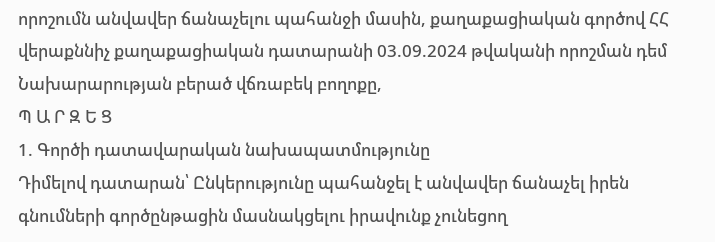որոշումն անվավեր ճանաչելու պահանջի մասին, քաղաքացիական գործով ՀՀ վերաքննիչ քաղաքացիական դատարանի 03.09.2024 թվականի որոշման դեմ Նախարարության բերած վճռաբեկ բողոքը,
Պ Ա Ր Զ Ե Ց
1. Գործի դատավարական նախապատմությունը
Դիմելով դատարան՝ Ընկերությունը պահանջել է անվավեր ճանաչել իրեն գնումների գործընթացին մասնակցելու իրավունք չունեցող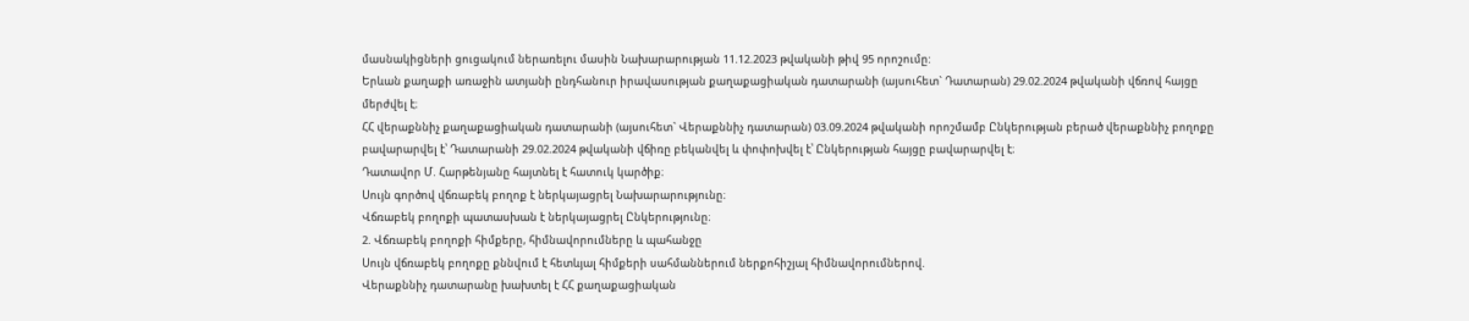մասնակիցների ցուցակում ներառելու մասին Նախարարության 11.12.2023 թվականի թիվ 95 որոշումը:
Երևան քաղաքի առաջին ատյանի ընդհանուր իրավասության քաղաքացիական դատարանի (այսուհետ` Դատարան) 29.02.2024 թվականի վճռով հայցը մերժվել է։
ՀՀ վերաքննիչ քաղաքացիական դատարանի (այսուհետ` Վերաքննիչ դատարան) 03.09.2024 թվականի որոշմամբ Ընկերության բերած վերաքննիչ բողոքը բավարարվել է՝ Դատարանի 29.02.2024 թվականի վճիռը բեկանվել և փոփոխվել է՝ Ընկերության հայցը բավարարվել է։
Դատավոր Մ. Հարթենյանը հայտնել է հատուկ կարծիք։
Սույն գործով վճռաբեկ բողոք է ներկայացրել Նախարարությունը։
Վճռաբեկ բողոքի պատասխան է ներկայացրել Ընկերությունը։
2. Վճռաբեկ բողոքի հիմքերը, հիմնավորումները և պահանջը
Սույն վճռաբեկ բողոքը քննվում է հետևյալ հիմքերի սահմաններում ներքոհիշյալ հիմնավորումներով.
Վերաքննիչ դատարանը խախտել է ՀՀ քաղաքացիական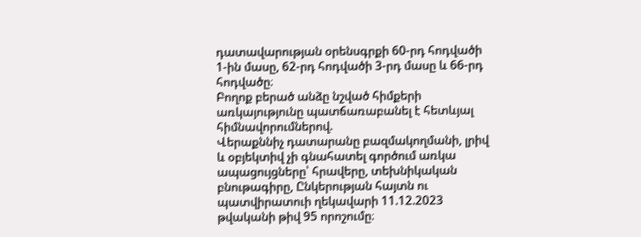դատավարության օրենսգրքի 60-րդ հոդվածի 1-ին մասը, 62-րդ հոդվածի 3-րդ մասը և 66-րդ հոդվածը։
Բողոք բերած անձը նշված հիմքերի առկայությունը պատճառաբանել է հետևյալ հիմնավորումներով.
Վերաքննիչ դատարանը բազմակողմանի, լրիվ և օբյեկտիվ չի գնահատել գործում առկա ապացույցները՝ հրավերը, տեխնիկական բնութագիրը, Ընկերության հայտն ու պատվիրատուի ղեկավարի 11.12.2023 թվականի թիվ 95 որոշումը։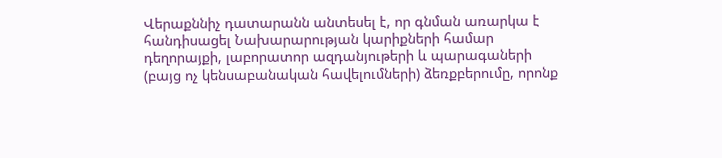Վերաքննիչ դատարանն անտեսել է, որ գնման առարկա է հանդիսացել Նախարարության կարիքների համար դեղորայքի, լաբորատոր ազդանյութերի և պարագաների (բայց ոչ կենսաբանական հավելումների) ձեռքբերումը, որոնք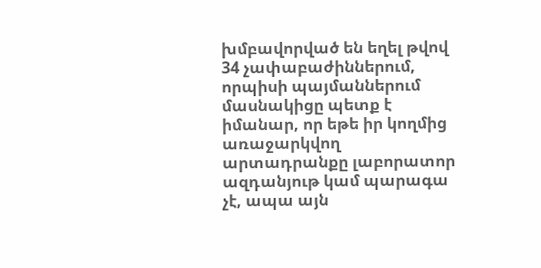խմբավորված են եղել թվով 34 չափաբաժիններում, որպիսի պայմաններում մասնակիցը պետք է իմանար, որ եթե իր կողմից առաջարկվող արտադրանքը լաբորատոր ազդանյութ կամ պարագա չէ, ապա այն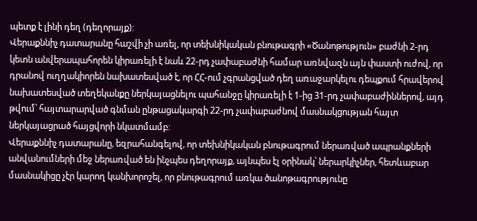պետք է լինի դեղ (դեղորայք):
Վերաքննիչ դատարանը հաշվի չի առել, որ տեխնիկական բնութագրի «Ծանոթություն» բաժնի 2-րդ կետն անվերապահորեն կիրառելի է նաև 22-րդ չափաբաժնի համար առնվազն այն փաստի ուժով, որ դրանով ուղղակիորեն նախատեսված է, որ ՀՀ-ում չգրանցված դեղ առաջարկելու դեպքում հրավերով նախատեսված տեղեկանքը ներկայացնելու պահանջը կիրառելի է 1-ից 31-րդ չափաբաժիններով, այդ թվում՝ հայտարարված գնման ընթացակարգի 22-րդ չափաբաժնով մասնակցության հայտ ներկայացրած հայցվորի նկատմամբ:
Վերաքննիչ դատարանը, եզրահանգելով, որ տեխնիկական բնութագրում ներառված ապրանքների անվանումների մեջ ներառված են ինչպես դեղորայք, այնպես էլ օրինակ՝ ներարկիչներ, հետևաբար մասնակիցը չէր կարող կանխորոշել, որ բնութագրում առկա ծանոթագրությունը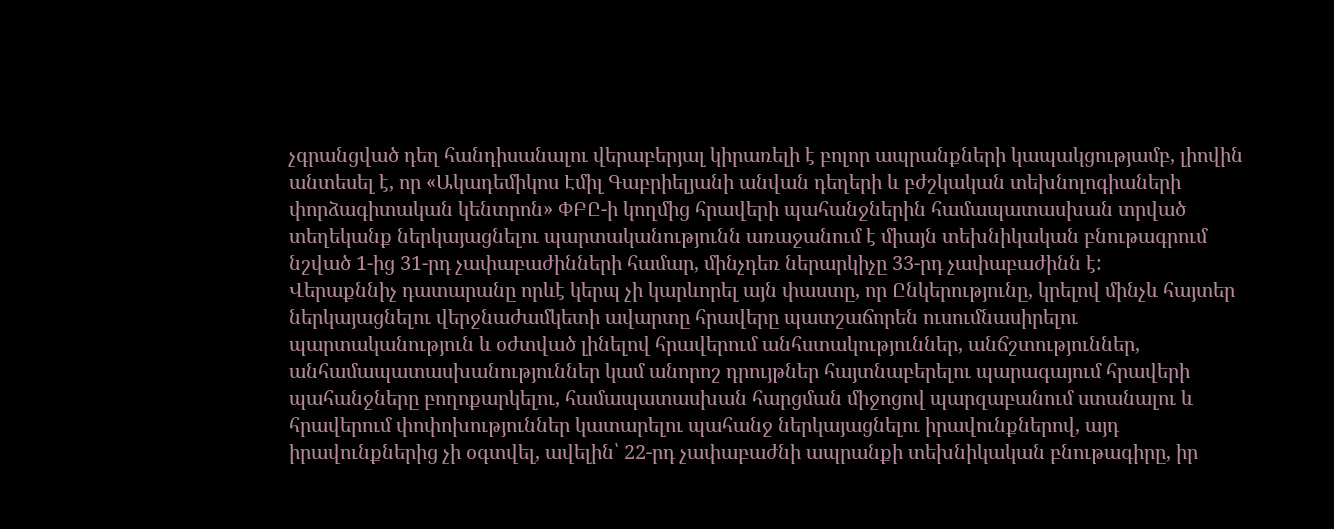չգրանցված դեղ հանդիսանալու վերաբերյալ կիրառելի է բոլոր ապրանքների կապակցությամբ, լիովին անտեսել է, որ «Ակադեմիկոս Էմիլ Գաբրիելյանի անվան դեղերի և բժշկական տեխնոլոգիաների փորձագիտական կենտրոն» ՓԲԸ-ի կողմից հրավերի պահանջներին համապատասխան տրված տեղեկանք ներկայացնելու պարտականությունն առաջանում է միայն տեխնիկական բնութագրում նշված 1-ից 31-րդ չափաբաժինների համար, մինչդեռ ներարկիչը 33-րդ չափաբաժինն է:
Վերաքննիչ դատարանը որևէ կերպ չի կարևորել այն փաստը, որ Ընկերությունը, կրելով մինչև հայտեր ներկայացնելու վերջնաժամկետի ավարտը հրավերը պատշաճորեն ուսումնասիրելու պարտականություն և օժտված լինելով հրավերում անհստակություններ, անճշտություններ, անհամապատասխանություններ կամ անորոշ դրույթներ հայտնաբերելու պարագայում հրավերի պահանջները բողոքարկելու, համապատասխան հարցման միջոցով պարզաբանում ստանալու և հրավերում փոփոխություններ կատարելու պահանջ ներկայացնելու իրավունքներով, այդ իրավունքներից չի օգտվել, ավելին՝ 22-րդ չափաբաժնի ապրանքի տեխնիկական բնութագիրը, իր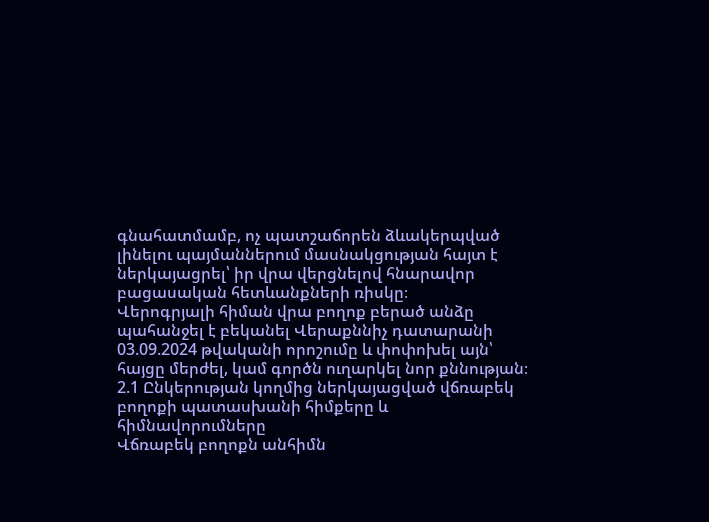գնահատմամբ, ոչ պատշաճորեն ձևակերպված լինելու պայմաններում մասնակցության հայտ է ներկայացրել՝ իր վրա վերցնելով հնարավոր բացասական հետևանքների ռիսկը։
Վերոգրյալի հիման վրա բողոք բերած անձը պահանջել է բեկանել Վերաքննիչ դատարանի 03.09.2024 թվականի որոշումը և փոփոխել այն՝ հայցը մերժել, կամ գործն ուղարկել նոր քննության։
2.1 Ընկերության կողմից ներկայացված վճռաբեկ բողոքի պատասխանի հիմքերը և հիմնավորումները
Վճռաբեկ բողոքն անհիմն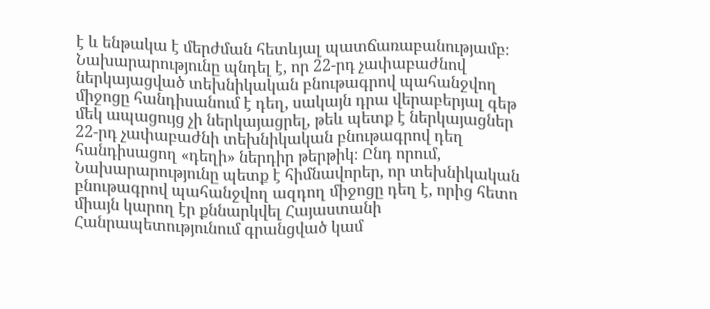է և ենթակա է մերժման հետևյալ պատճառաբանությամբ։
Նախարարությունը պնդել է, որ 22-րդ չափաբաժնով ներկայացված տեխնիկական բնութագրով պահանջվող միջոցը հանդիսանում է դեղ, սակայն դրա վերաբերյալ գեթ մեկ ապացույց չի ներկայացրել, թեև պետք է ներկայացներ 22-րդ չափաբաժնի տեխնիկական բնութագրով դեղ հանդիսացող «դեղի» ներդիր թերթիկ։ Ընդ որում, Նախարարությունը պետք է հիմնավորեր, որ տեխնիկական բնութագրով պահանջվող ազդող միջոցը դեղ է, որից հետո միայն կարող էր քննարկվել Հայաստանի Հանրապետությունում գրանցված կամ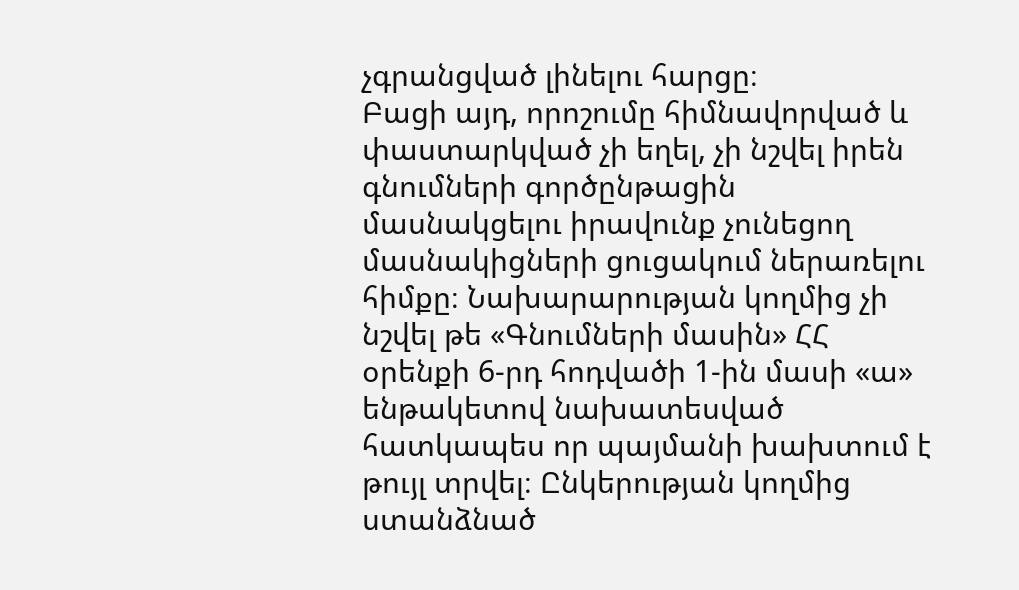չգրանցված լինելու հարցը։
Բացի այդ, որոշումը հիմնավորված և փաստարկված չի եղել, չի նշվել իրեն գնումների գործընթացին մասնակցելու իրավունք չունեցող մասնակիցների ցուցակում ներառելու հիմքը։ Նախարարության կողմից չի նշվել թե «Գնումների մասին» ՀՀ օրենքի 6-րդ հոդվածի 1-ին մասի «ա» ենթակետով նախատեսված հատկապես որ պայմանի խախտում է թույլ տրվել։ Ընկերության կողմից ստանձնած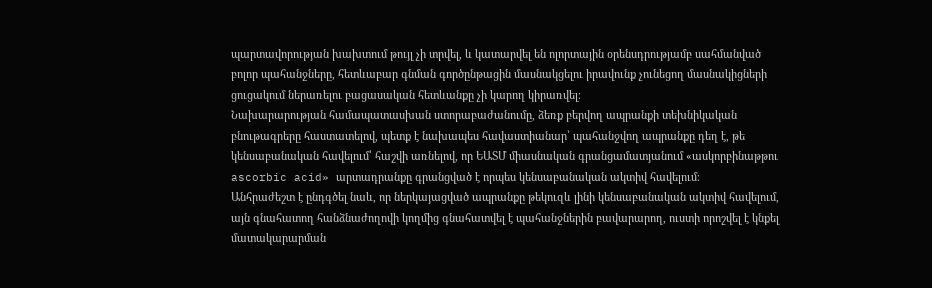պարտավորության խախտում թույլ չի տրվել, և կատարվել են ոլորտային օրենսդրությամբ սահմանված բոլոր պահանջները, հետևաբար գնման գործընթացին մասնակցելու իրավունք չունեցող մասնակիցների ցուցակում ներառելու բացասական հետևանքը չի կարող կիրառվել։
Նախարարության համապատասխան ստորաբաժանումը, ձեռք բերվող ապրանքի տեխնիկական բնութագրերը հաստատելով, պետք է նախապես հավաստիանար՝ պահանջվող ապրանքը դեղ է, թե կենսաբանական հավելում՝ հաշվի առնելով, որ ԵԱՏՄ միասնական գրանցամատյանում «ասկորբինաթթու ascorbic acid» արտադրանքը գրանցված է որպես կենսաբանական ակտիվ հավելում։
Անհրաժեշտ է ընդգծել նաև, որ ներկայացված ապրանքը թեկուզև լինի կենսաբանական ակտիվ հավելում, այն գնահատող հանձնաժողովի կողմից գնահատվել է պահանջներին բավարարող, ուստի որոշվել է կնքել մատակարարման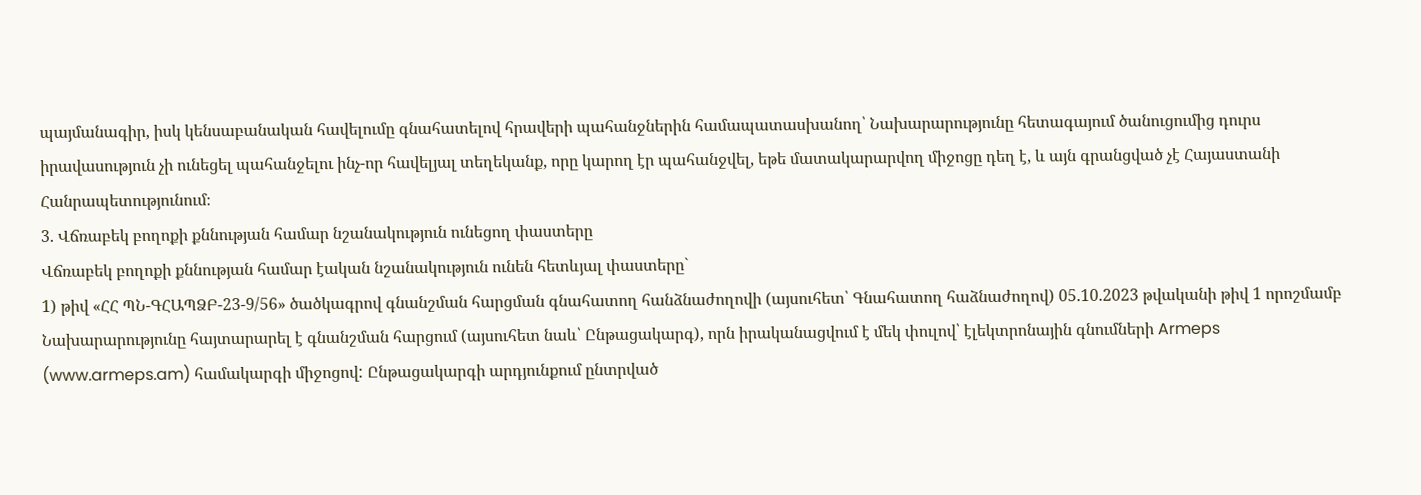պայմանագիր, իսկ կենսաբանական հավելումը գնահատելով հրավերի պահանջներին համապատասխանող՝ Նախարարությունը հետագայում ծանուցումից դուրս իրավասություն չի ունեցել պահանջելու ինչ-որ հավելյալ տեղեկանք, որը կարող էր պահանջվել, եթե մատակարարվող միջոցը դեղ է, և այն գրանցված չէ Հայաստանի Հանրապետությունում։
3. Վճռաբեկ բողոքի քննության համար նշանակություն ունեցող փաստերը
Վճռաբեկ բողոքի քննության համար էական նշանակություն ունեն հետևյալ փաստերը`
1) թիվ «ՀՀ ՊՆ-ԳՀԱՊՁԲ-23-9/56» ծածկագրով գնանշման հարցման գնահատող հանձնաժողովի (այսուհետ՝ Գնահատող հաձնաժողով) 05.10.2023 թվականի թիվ 1 որոշմամբ Նախարարությունը հայտարարել է գնանշման հարցում (այսուհետ նաև՝ Ընթացակարգ), որն իրականացվում է մեկ փուլով՝ էլեկտրոնային գնումների Armeps (www.armeps.am) համակարգի միջոցով: Ընթացակարգի արդյունքում ընտրված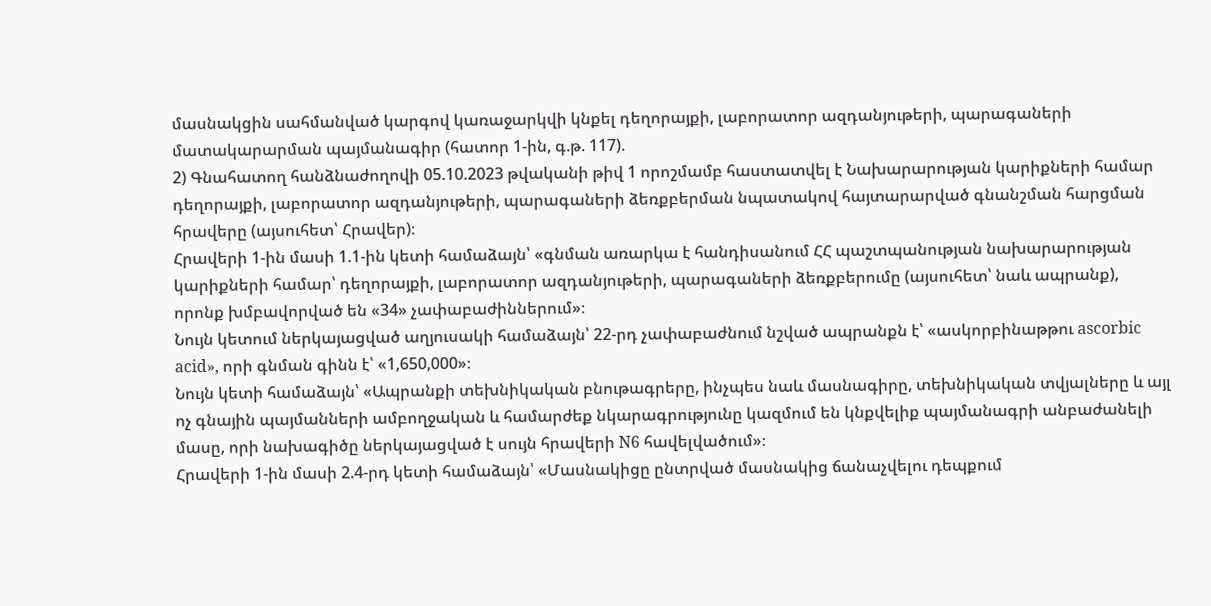մասնակցին սահմանված կարգով կառաջարկվի կնքել դեղորայքի, լաբորատոր ազդանյութերի, պարագաների մատակարարման պայմանագիր (հատոր 1-ին, գ.թ. 117).
2) Գնահատող հանձնաժողովի 05.10.2023 թվականի թիվ 1 որոշմամբ հաստատվել է Նախարարության կարիքների համար դեղորայքի, լաբորատոր ազդանյութերի, պարագաների ձեռքբերման նպատակով հայտարարված գնանշման հարցման հրավերը (այսուհետ՝ Հրավեր)։
Հրավերի 1-ին մասի 1.1-ին կետի համաձայն՝ «գնման առարկա է հանդիսանում ՀՀ պաշտպանության նախարարության կարիքների համար՝ դեղորայքի, լաբորատոր ազդանյութերի, պարագաների ձեռքբերումը (այսուհետ՝ նաև ապրանք), որոնք խմբավորված են «34» չափաբաժիններում»։
Նույն կետում ներկայացված աղյուսակի համաձայն՝ 22-րդ չափաբաժնում նշված ապրանքն է՝ «ասկորբինաթթու ascorbic acid», որի գնման գինն է՝ «1,650,000»։
Նույն կետի համաձայն՝ «Ապրանքի տեխնիկական բնութագրերը, ինչպես նաև մասնագիրը, տեխնիկական տվյալները և այլ ոչ գնային պայմանների ամբողջական և համարժեք նկարագրությունը կազմում են կնքվելիք պայմանագրի անբաժանելի մասը, որի նախագիծը ներկայացված է սույն հրավերի N6 հավելվածում»։
Հրավերի 1-ին մասի 2.4-րդ կետի համաձայն՝ «Մասնակիցը ընտրված մասնակից ճանաչվելու դեպքում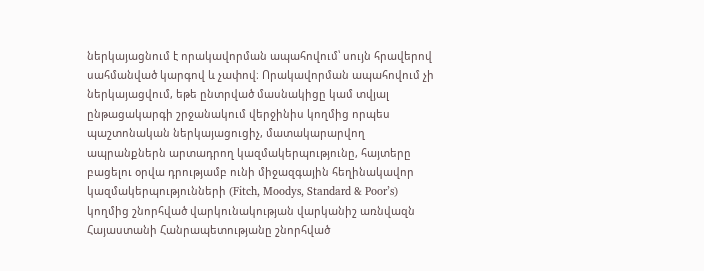ներկայացնում է որակավորման ապահովում՝ սույն հրավերով սահմանված կարգով և չափով։ Որակավորման ապահովում չի ներկայացվում, եթե ընտրված մասնակիցը կամ տվյալ ընթացակարգի շրջանակում վերջինիս կողմից որպես պաշտոնական ներկայացուցիչ, մատակարարվող ապրանքներն արտադրող կազմակերպությունը, հայտերը բացելու օրվա դրությամբ ունի միջազգային հեղինակավոր կազմակերպությունների (Fitch, Moodys, Standard & Poor’s) կողմից շնորհված վարկունակության վարկանիշ առնվազն Հայաստանի Հանրապետությանը շնորհված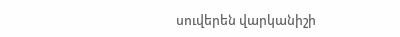սուվերեն վարկանիշի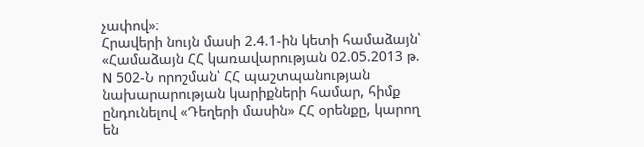չափով»։
Հրավերի նույն մասի 2.4.1-ին կետի համաձայն՝ «Համաձայն ՀՀ կառավարության 02.05.2013 թ. N 502-Ն որոշման՝ ՀՀ պաշտպանության նախարարության կարիքների համար, հիմք ընդունելով «Դեղերի մասին» ՀՀ օրենքը, կարող են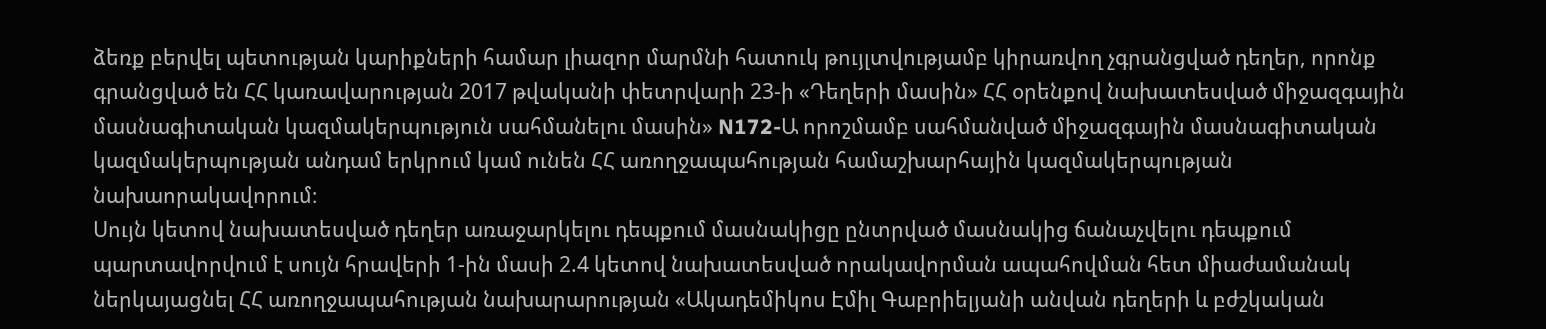ձեռք բերվել պետության կարիքների համար լիազոր մարմնի հատուկ թույլտվությամբ կիրառվող չգրանցված դեղեր, որոնք գրանցված են ՀՀ կառավարության 2017 թվականի փետրվարի 23-ի «Դեղերի մասին» ՀՀ օրենքով նախատեսված միջազգային մասնագիտական կազմակերպություն սահմանելու մասին» N172-Ա որոշմամբ սահմանված միջազգային մասնագիտական կազմակերպության անդամ երկրում կամ ունեն ՀՀ առողջապահության համաշխարհային կազմակերպության նախաորակավորում։
Սույն կետով նախատեսված դեղեր առաջարկելու դեպքում մասնակիցը ընտրված մասնակից ճանաչվելու դեպքում պարտավորվում է սույն հրավերի 1-ին մասի 2.4 կետով նախատեսված որակավորման ապահովման հետ միաժամանակ ներկայացնել ՀՀ առողջապահության նախարարության «Ակադեմիկոս Էմիլ Գաբրիելյանի անվան դեղերի և բժշկական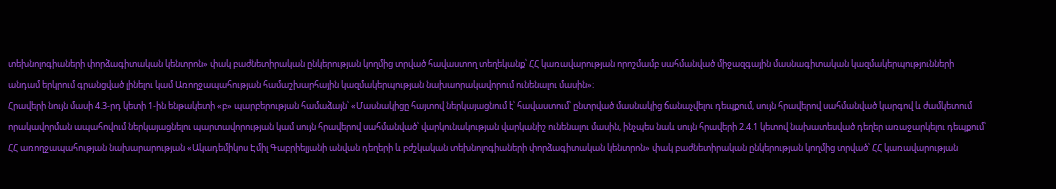տեխնոլոգիաների փորձագիտական կենտրոն» փակ բաժնետիրական ընկերության կողմից տրված հավաստող տեղեկանք՝ ՀՀ կառավարության որոշմամբ սահմանված միջազգային մասնագիտական կազմակերպությունների անդամ երկրում գրանցված լինելու կամ Առողջապահության համաշխարհային կազմակերպության նախաորակավորում ունենալու մասին»։
Հրավերի նույն մասի 4.3-րդ կետի 1-ին ենթակետի «բ» պարբերության համաձայն՝ «Մասնակիցը հայտով ներկայացնում է՝ հավաստում՝ ընտրված մասնակից ճանաչվելու դեպքում, սույն հրավերով սահմանված կարգով և ժամկետում որակավորման ապահովում ներկայացնելու պարտավորության կամ սույն հրավերով սահմանված՝ վարկունակության վարկանիշ ունենալու մասին, ինչպես նաև սույն հրավերի 2.4.1 կետով նախատեսված դեղեր առաջարկելու դեպքում՝ ՀՀ առողջապահության նախարարության «Ակադեմիկոս Էմիլ Գաբրիելյանի անվան դեղերի և բժշկական տեխնոլոգիաների փորձագիտական կենտրոն» փակ բաժնետիրական ընկերության կողմից տրված՝ ՀՀ կառավարության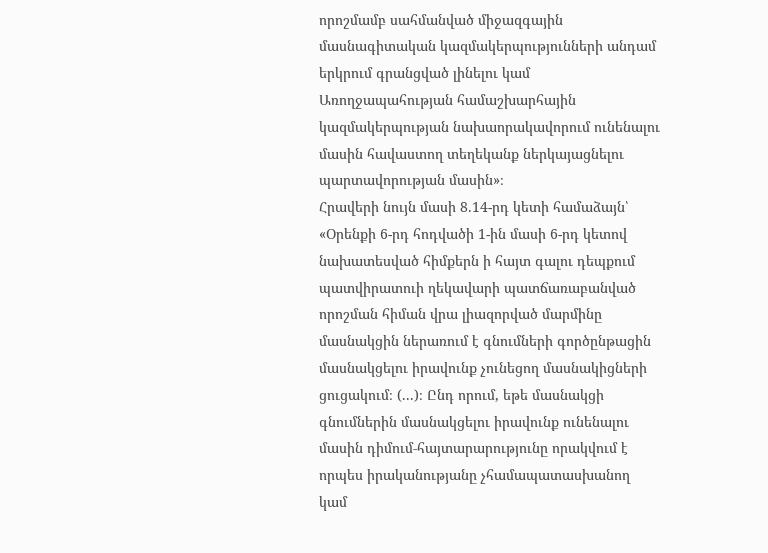որոշմամբ սահմանված միջազգային մասնագիտական կազմակերպությունների անդամ երկրում գրանցված լինելու կամ Առողջապահության համաշխարհային կազմակերպության նախաորակավորում ունենալու մասին հավաստող տեղեկանք ներկայացնելու պարտավորության մասին»։
Հրավերի նույն մասի 8.14-րդ կետի համաձայն՝ «Օրենքի 6-րդ հոդվածի 1-ին մասի 6-րդ կետով նախատեսված հիմքերն ի հայտ գալու դեպքում պատվիրատուի ղեկավարի պատճառաբանված որոշման հիման վրա լիազորված մարմինը մասնակցին ներառում է գնումների գործընթացին մասնակցելու իրավունք չունեցող մասնակիցների ցուցակում։ (...)։ Ընդ որում, եթե մասնակցի գնումներին մասնակցելու իրավունք ունենալու մասին դիմում‑հայտարարությունը որակվում է որպես իրականությանը չհամապատասխանող կամ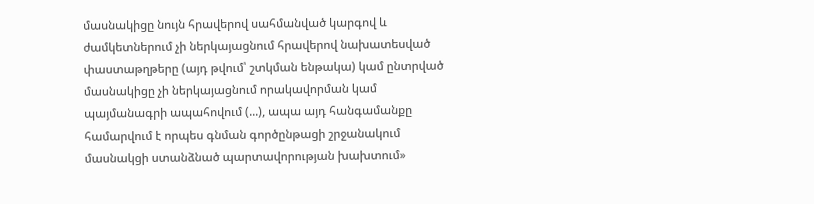մասնակիցը նույն հրավերով սահմանված կարգով և ժամկետներում չի ներկայացնում հրավերով նախատեսված փաստաթղթերը (այդ թվում՝ շտկման ենթակա) կամ ընտրված մասնակիցը չի ներկայացնում որակավորման կամ պայմանագրի ապահովում (...), ապա այդ հանգամանքը համարվում է որպես գնման գործընթացի շրջանակում մասնակցի ստանձնած պարտավորության խախտում»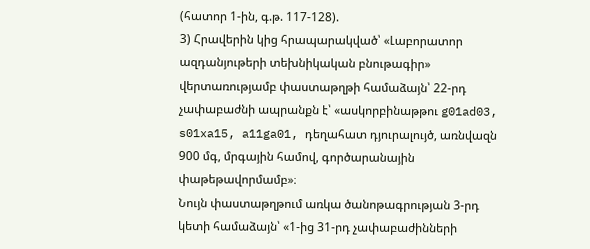(հատոր 1-ին, գ.թ. 117-128).
3) Հրավերին կից հրապարակված՝ «Լաբորատոր ազդանյութերի տեխնիկական բնութագիր» վերտառությամբ փաստաթղթի համաձայն՝ 22-րդ չափաբաժնի ապրանքն է՝ «ասկորբինաթթու g01ad03, s01xa15, a11ga01, դեղահատ դյուրալույծ, առնվազն 900 մգ, մրգային համով, գործարանային փաթեթավորմամբ»։
Նույն փաստաթղթում առկա ծանոթագրության 3-րդ կետի համաձայն՝ «1-ից 31-րդ չափաբաժինների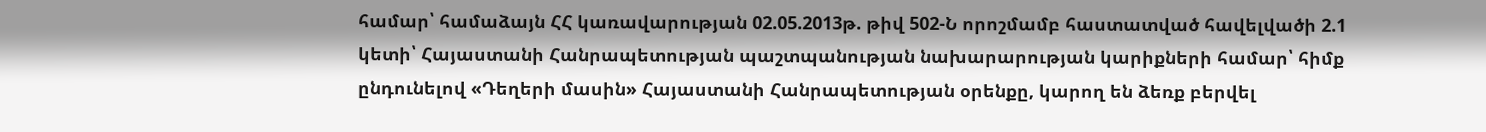համար՝ համաձայն ՀՀ կառավարության 02.05.2013թ. թիվ 502-Ն որոշմամբ հաստատված հավելվածի 2.1 կետի՝ Հայաստանի Հանրապետության պաշտպանության նախարարության կարիքների համար՝ հիմք ընդունելով «Դեղերի մասին» Հայաստանի Հանրապետության օրենքը, կարող են ձեռք բերվել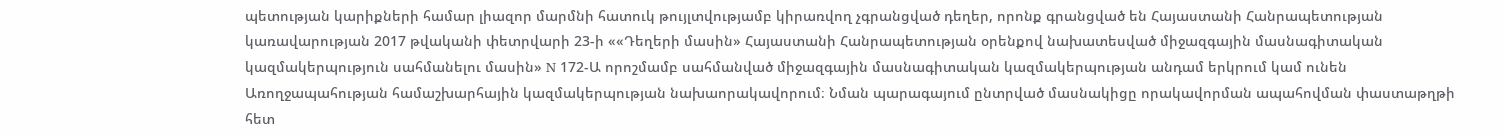պետության կարիքների համար լիազոր մարմնի հատուկ թույլտվությամբ կիրառվող չգրանցված դեղեր, որոնք գրանցված են Հայաստանի Հանրապետության կառավարության 2017 թվականի փետրվարի 23-ի ««Դեղերի մասին» Հայաստանի Հանրապետության օրենքով նախատեսված միջազգային մասնագիտական կազմակերպություն սահմանելու մասին» N 172-Ա որոշմամբ սահմանված միջազգային մասնագիտական կազմակերպության անդամ երկրում կամ ունեն Առողջապահության համաշխարհային կազմակերպության նախաորակավորում։ Նման պարագայում ընտրված մասնակիցը որակավորման ապահովման փաստաթղթի հետ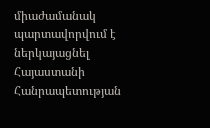միաժամանակ պարտավորվում է ներկայացնել Հայաստանի Հանրապետության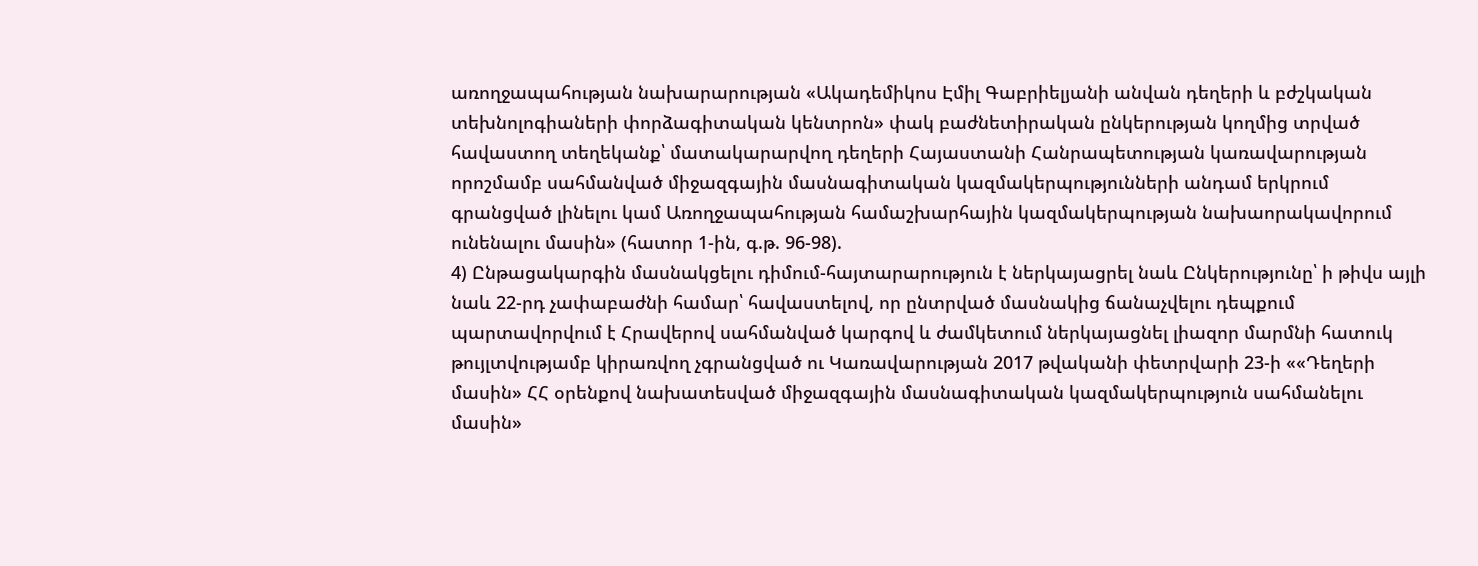առողջապահության նախարարության «Ակադեմիկոս Էմիլ Գաբրիելյանի անվան դեղերի և բժշկական տեխնոլոգիաների փորձագիտական կենտրոն» փակ բաժնետիրական ընկերության կողմից տրված հավաստող տեղեկանք՝ մատակարարվող դեղերի Հայաստանի Հանրապետության կառավարության որոշմամբ սահմանված միջազգային մասնագիտական կազմակերպությունների անդամ երկրում գրանցված լինելու կամ Առողջապահության համաշխարհային կազմակերպության նախաորակավորում ունենալու մասին» (հատոր 1-ին, գ.թ. 96-98).
4) Ընթացակարգին մասնակցելու դիմում-հայտարարություն է ներկայացրել նաև Ընկերությունը՝ ի թիվս այլի նաև 22-րդ չափաբաժնի համար՝ հավաստելով, որ ընտրված մասնակից ճանաչվելու դեպքում պարտավորվում է Հրավերով սահմանված կարգով և ժամկետում ներկայացնել լիազոր մարմնի հատուկ թույլտվությամբ կիրառվող չգրանցված ու Կառավարության 2017 թվականի փետրվարի 23-ի ««Դեղերի մասին» ՀՀ օրենքով նախատեսված միջազգային մասնագիտական կազմակերպություն սահմանելու մասին»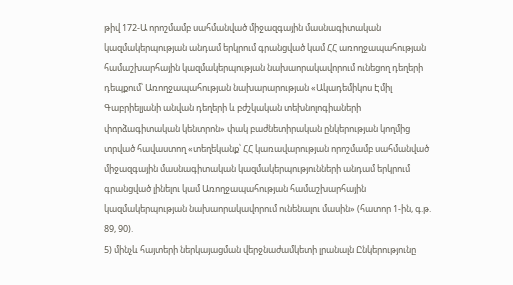թիվ 172-Ա որոշմամբ սահմանված միջազգային մասնագիտական կազմակերպության անդամ երկրում գրանցված կամ ՀՀ առողջապահության համաշխարհային կազմակերպության նախաորակավորում ունեցող դեղերի դեպքում՝ Առողջապահության նախարարության «Ակադեմիկոս Էմիլ Գաբրիելյանի անվան դեղերի և բժշկական տեխնոլոգիաների փորձագիտական կենտրոն» փակ բաժնետիրական ընկերության կողմից տրված հավաստող «տեղեկանք՝ ՀՀ կառավարության որոշմամբ սահմանված միջազգային մասնագիտական կազմակերպությունների անդամ երկրում գրանցված լինելու կամ Առողջապահության համաշխարհային կազմակերպության նախաորակավորում ունենալու մասին» (հատոր 1-ին, գ.թ. 89, 90).
5) մինչև հայտերի ներկայացման վերջնաժամկետի լրանալն Ընկերությունը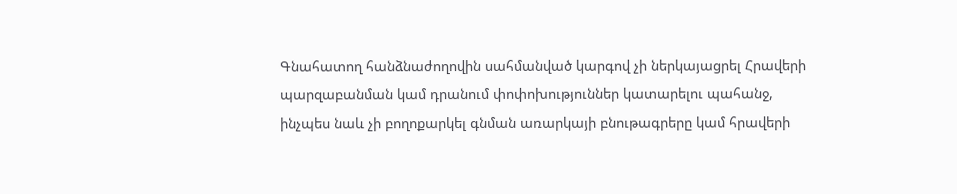Գնահատող հանձնաժողովին սահմանված կարգով չի ներկայացրել Հրավերի պարզաբանման կամ դրանում փոփոխություններ կատարելու պահանջ, ինչպես նաև չի բողոքարկել գնման առարկայի բնութագրերը կամ հրավերի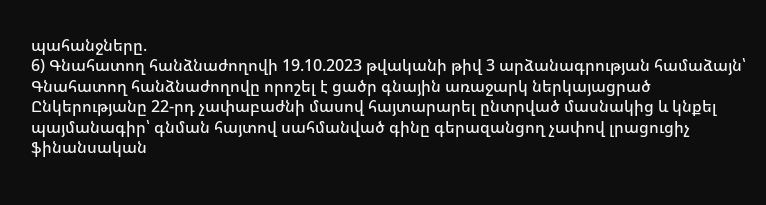պահանջները.
6) Գնահատող հանձնաժողովի 19.10.2023 թվականի թիվ 3 արձանագրության համաձայն՝ Գնահատող հանձնաժողովը որոշել է ցածր գնային առաջարկ ներկայացրած Ընկերությանը 22-րդ չափաբաժնի մասով հայտարարել ընտրված մասնակից և կնքել պայմանագիր՝ գնման հայտով սահմանված գինը գերազանցող չափով լրացուցիչ ֆինանսական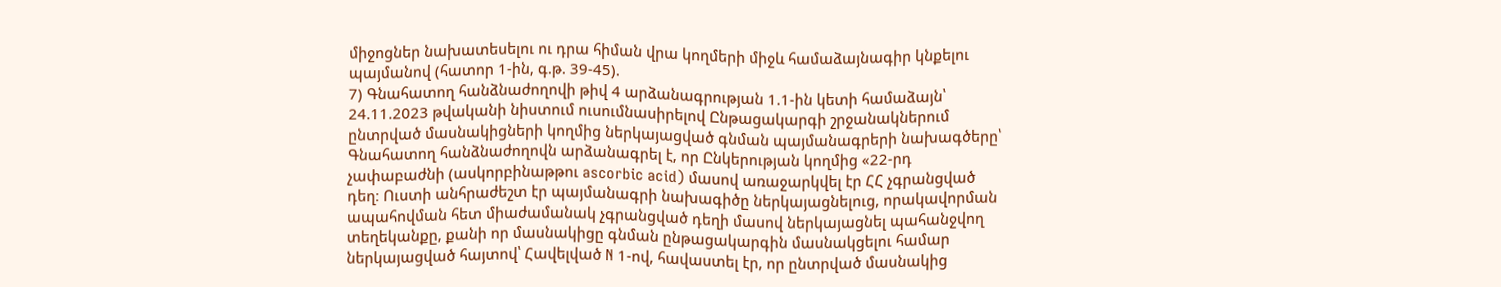միջոցներ նախատեսելու ու դրա հիման վրա կողմերի միջև համաձայնագիր կնքելու պայմանով (հատոր 1-ին, գ.թ. 39-45).
7) Գնահատող հանձնաժողովի թիվ 4 արձանագրության 1.1-ին կետի համաձայն՝ 24.11.2023 թվականի նիստում ուսումնասիրելով Ընթացակարգի շրջանակներում ընտրված մասնակիցների կողմից ներկայացված գնման պայմանագրերի նախագծերը՝ Գնահատող հանձնաժողովն արձանագրել է, որ Ընկերության կողմից «22-րդ չափաբաժնի (ասկորբինաթթու ascorbic acid) մասով առաջարկվել էր ՀՀ չգրանցված դեղ։ Ուստի անհրաժեշտ էր պայմանագրի նախագիծը ներկայացնելուց, որակավորման ապահովման հետ միաժամանակ չգրանցված դեղի մասով ներկայացնել պահանջվող տեղեկանքը, քանի որ մասնակիցը գնման ընթացակարգին մասնակցելու համար ներկայացված հայտով՝ Հավելված N 1-ով, հավաստել էր, որ ընտրված մասնակից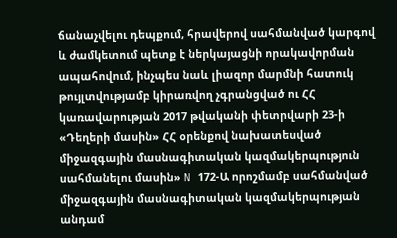ճանաչվելու դեպքում, հրավերով սահմանված կարգով և ժամկետում պետք է ներկայացնի որակավորման ապահովում, ինչպես նաև լիազոր մարմնի հատուկ թույլտվությամբ կիրառվող չգրանցված ու ՀՀ կառավարության 2017 թվականի փետրվարի 23-ի «Դեղերի մասին» ՀՀ օրենքով նախատեսված միջազգային մասնագիտական կազմակերպություն սահմանելու մասին» N 172-Ա որոշմամբ սահմանված միջազգային մասնագիտական կազմակերպության անդամ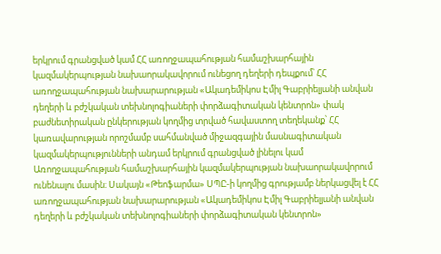երկրում գրանցված կամ ՀՀ առողջապահության համաշխարհային կազմակերպության նախաորակավորում ունեցող դեղերի դեպքում՝ ՀՀ առողջապահության նախարարության «Ակադեմիկոս Էմիլ Գաբրիելյանի անվան դեղերի և բժշկական տեխնոլոգիաների փորձագիտական կենտրոն» փակ բաժնետիրական ընկերության կողմից տրված հավաստող տեղեկանք՝ ՀՀ կառավարության որոշմամբ սահմանված միջազգային մասնագիտական կազմակերպությունների անդամ երկրում գրանցված լինելու կամ Առողջապահության համաշխարհային կազմակերպության նախաորակավորում ունենալու մասին։ Սակայն «Թեոֆարմա» ՍՊԸ-ի կողմից գրությամբ ներկացվել է ՀՀ առողջապահության նախարարության «Ակադեմիկոս Էմիլ Գաբրիելյանի անվան դեղերի և բժշկական տեխնոլոգիաների փորձագիտական կենտրոն»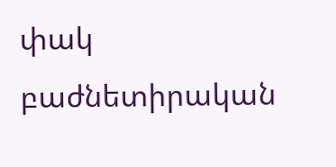փակ բաժնետիրական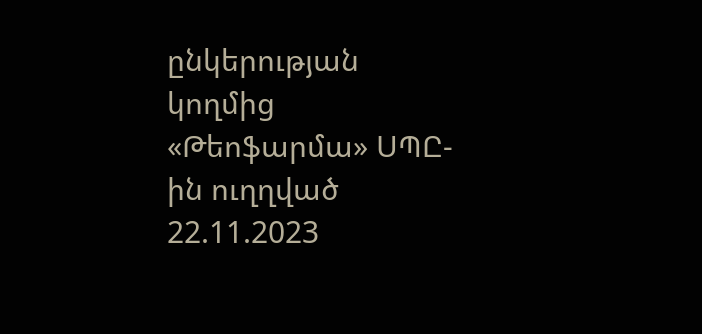ընկերության կողմից «Թեոֆարմա» ՍՊԸ-ին ուղղված 22.11.2023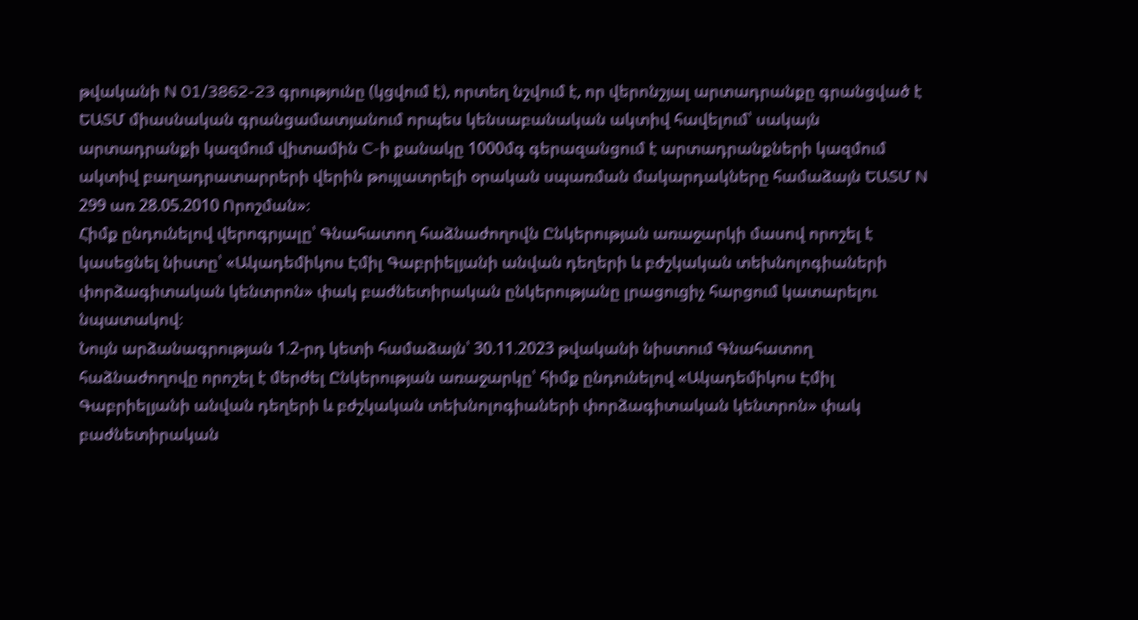թվականի N 01/3862-23 գրությունը (կցվում է), որտեղ նշվում է, որ վերոնշյալ արտադրանքը գրանցված է ԵԱՏՄ միասնական գրանցամատյանում որպես կենսաբանական ակտիվ հավելում՝ սակայն արտադրանքի կազմում վիտամին C-ի քանակը 1000մգ գերազանցում է արտադրանքների կազմում ակտիվ բաղադրատարրերի վերին թույլատրելի օրական սպառման մակարդակները համաձայն ԵԱՏՄ N 299 առ 28.05.2010 Որոշման»։
Հիմք ընդունելով վերոգրյալը՝ Գնահատող հաձնաժողովն Ընկերության առաջարկի մասով որոշել է կասեցնել նիստը՝ «Ակադեմիկոս Էմիլ Գաբրիելյանի անվան դեղերի և բժշկական տեխնոլոգիաների փորձագիտական կենտրոն» փակ բաժնետիրական ընկերությանը լրացուցիչ հարցում կատարելու նպատակով։
Նույն արձանագրության 1.2-րդ կետի համաձայն՝ 30.11.2023 թվականի նիստում Գնահատող հաձնաժողովը որոշել է մերժել Ընկերության առաջարկը՝ հիմք ընդունելով «Ակադեմիկոս Էմիլ Գաբրիելյանի անվան դեղերի և բժշկական տեխնոլոգիաների փորձագիտական կենտրոն» փակ բաժնետիրական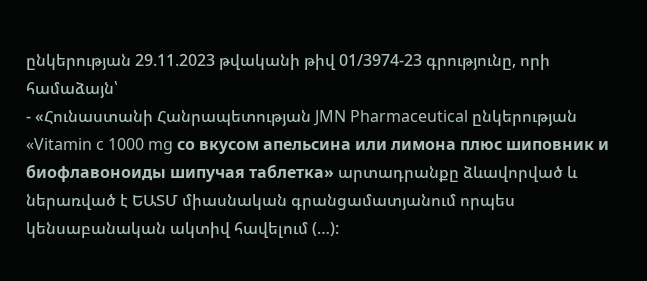ընկերության 29.11.2023 թվականի թիվ 01/3974-23 գրությունը, որի համաձայն՝
- «Հունաստանի Հանրապետության JMN Pharmaceutical ընկերության «Vitamin c 1000 mg со вкусом апельсина или лимона плюс шиповник и биофлавоноиды шипучая таблетка» արտադրանքը ձևավորված և ներառված է ԵԱՏՄ միասնական գրանցամատյանում որպես կենսաբանական ակտիվ հավելում (…):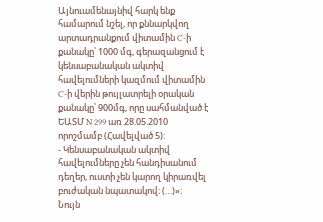Այնուամենայնիվ հարկ ենք համարում նշել, որ քննարկվող արտադրանքում վիտամին C-ի քանակը՝ 1000 մգ, գերազանցում է կենսաբանական ակտիվ հավելումների կազմում վիտամին C-ի վերին թույլատրելի օրական քանակը՝ 900մգ, որը սահմանված է ԵԱՏՄ N 299 առ 28.05.2010 որոշմամբ (Հավելված 5):
- Կենսաբանական ակտիվ հավելումները չեն հանդիսանում դեղեր, ուստի չեն կարող կիրառվել բուժական նպատակով։ (…)»։
Նույն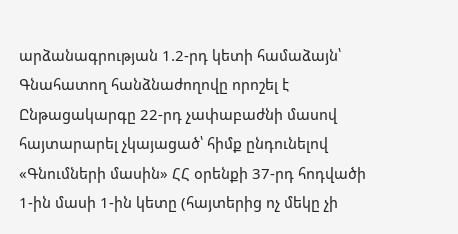արձանագրության 1.2-րդ կետի համաձայն՝ Գնահատող հանձնաժողովը որոշել է Ընթացակարգը 22-րդ չափաբաժնի մասով հայտարարել չկայացած՝ հիմք ընդունելով «Գնումների մասին» ՀՀ օրենքի 37-րդ հոդվածի 1-ին մասի 1-ին կետը (հայտերից ոչ մեկը չի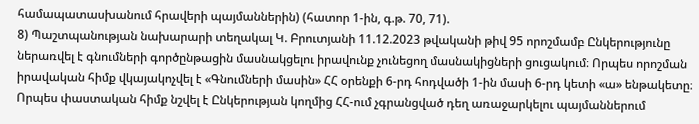համապատասխանում հրավերի պայմաններին) (հատոր 1-ին, գ.թ. 70, 71).
8) Պաշտպանության նախարարի տեղակալ Կ. Բրուտյանի 11.12.2023 թվականի թիվ 95 որոշմամբ Ընկերությունը ներառվել է գնումների գործընթացին մասնակցելու իրավունք չունեցող մասնակիցների ցուցակում։ Որպես որոշման իրավական հիմք վկայակոչվել է «Գնումների մասին» ՀՀ օրենքի 6-րդ հոդվածի 1-ին մասի 6-րդ կետի «ա» ենթակետը։ Որպես փաստական հիմք նշվել է Ընկերության կողմից ՀՀ-ում չգրանցված դեղ առաջարկելու պայմաններում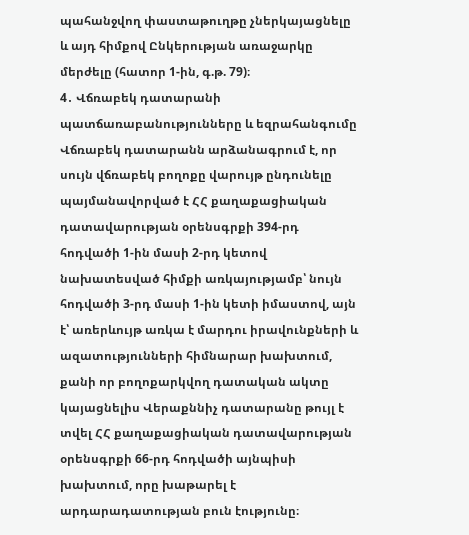պահանջվող փաստաթուղթը չներկայացնելը և այդ հիմքով Ընկերության առաջարկը մերժելը (հատոր 1-ին, գ.թ. 79)։
4․ Վճռաբեկ դատարանի պատճառաբանությունները և եզրահանգումը
Վճռաբեկ դատարանն արձանագրում է, որ սույն վճռաբեկ բողոքը վարույթ ընդունելը պայմանավորված է ՀՀ քաղաքացիական դատավարության օրենսգրքի 394-րդ հոդվածի 1‑ին մասի 2-րդ կետով նախատեսված հիմքի առկայությամբ՝ նույն հոդվածի 3-րդ մասի 1‑ին կետի իմաստով, այն է՝ առերևույթ առկա է մարդու իրավունքների և ազատությունների հիմնարար խախտում, քանի որ բողոքարկվող դատական ակտը կայացնելիս Վերաքննիչ դատարանը թույլ է տվել ՀՀ քաղաքացիական դատավարության օրենսգրքի 66‑րդ հոդվածի այնպիսի խախտում, որը խաթարել է արդարադատության բուն էությունը։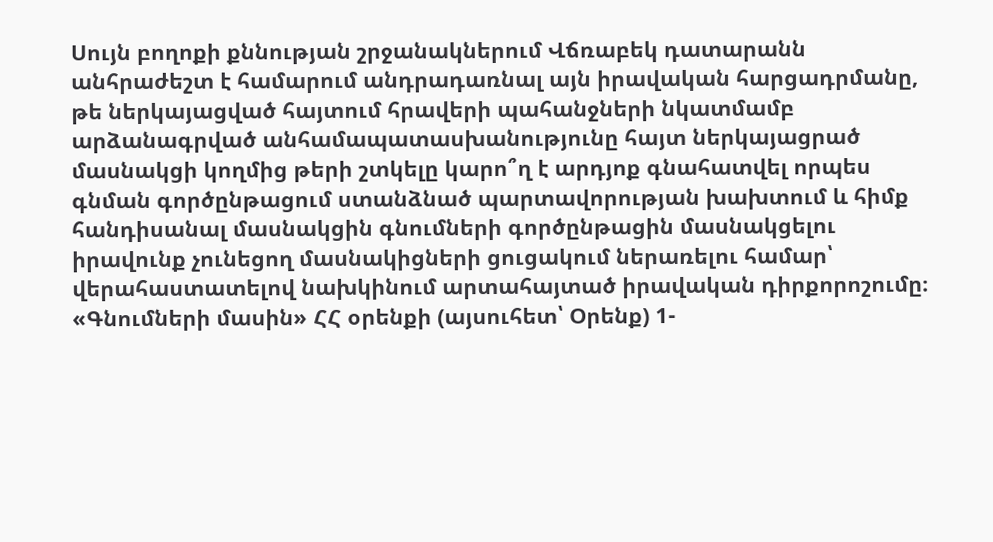Սույն բողոքի քննության շրջանակներում Վճռաբեկ դատարանն անհրաժեշտ է համարում անդրադառնալ այն իրավական հարցադրմանը, թե ներկայացված հայտում հրավերի պահանջների նկատմամբ արձանագրված անհամապատասխանությունը հայտ ներկայացրած մասնակցի կողմից թերի շտկելը կարո՞ղ է արդյոք գնահատվել որպես գնման գործընթացում ստանձնած պարտավորության խախտում և հիմք հանդիսանալ մասնակցին գնումների գործընթացին մասնակցելու իրավունք չունեցող մասնակիցների ցուցակում ներառելու համար՝ վերահաստատելով նախկինում արտահայտած իրավական դիրքորոշումը։
«Գնումների մասին» ՀՀ օրենքի (այսուհետ՝ Օրենք) 1-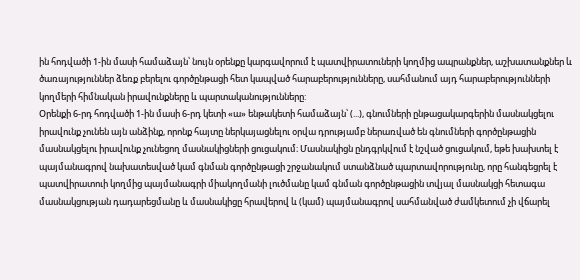ին հոդվածի 1-ին մասի համաձայն՝ նույն օրենքը կարգավորում է պատվիրատուների կողմից ապրանքներ, աշխատանքներ և ծառայություններ ձեռք բերելու գործընթացի հետ կապված հարաբերությունները, սահմանում այդ հարաբերությունների կողմերի հիմնական իրավունքները և պարտականությունները:
Օրենքի 6-րդ հոդվածի 1-ին մասի 6-րդ կետի «ա» ենթակետի համաձայն՝ (...), գնումների ընթացակարգերին մասնակցելու իրավունք չունեն այն անձինք, որոնք հայտը ներկայացնելու օրվա դրությամբ ներառված են գնումների գործընթացին մասնակցելու իրավունք չունեցող մասնակիցների ցուցակում։ Մասնակիցն ընդգրկվում է նշված ցուցակում, եթե խախտել է պայմանագրով նախատեսված կամ գնման գործընթացի շրջանակում ստանձնած պարտավորությունը, որը հանգեցրել է պատվիրատուի կողմից պայմանագրի միակողմանի լուծմանը կամ գնման գործընթացին տվյալ մասնակցի հետագա մասնակցության դադարեցմանը և մասնակիցը հրավերով և (կամ) պայմանագրով սահմանված ժամկետում չի վճարել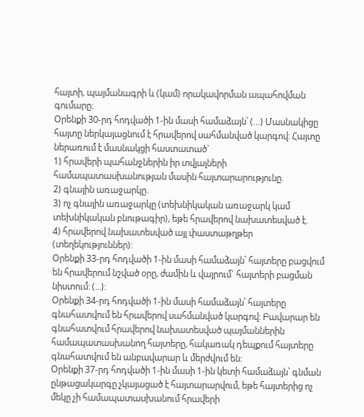հայտի, պայմանագրի և (կամ) որակավորման ապահովման գումարը։
Օրենքի 30-րդ հոդվածի 1-ին մասի համաձայն՝ (…) Մասնակիցը հայտը ներկայացնում է հրավերով սահմանված կարգով: Հայտը ներառում է մասնակցի հաստատած`
1) հրավերի պահանջներին իր տվյալների համապատասխանության մասին հայտարարությունը.
2) գնային առաջարկը.
3) ոչ գնային առաջարկը (տեխնիկական առաջարկ կամ տեխնիկական բնութագիր), եթե հրավերով նախատեսված է.
4) հրավերով նախատեսված այլ փաստաթղթեր (տեղեկություններ):
Օրենքի 33-րդ հոդվածի 1-ին մասի համաձայն՝ հայտերը բացվում են հրավերում նշված օրը, ժամին և վայրում` հայտերի բացման նիստում: (...):
Օրենքի 34-րդ հոդվածի 1-ին մասի համաձայն՝ հայտերը գնահատվում են հրավերով սահմանված կարգով: Բավարար են գնահատվում հրավերով նախատեսված պայմաններին համապատասխանող հայտերը, հակառակ դեպքում հայտերը գնահատվում են անբավարար և մերժվում են:
Օրենքի 37-րդ հոդվածի 1-ին մասի 1-ին կետի համաձայն՝ գնման ընթացակարգը չկայացած է հայտարարվում, եթե հայտերից ոչ մեկը չի համապատասխանում հրավերի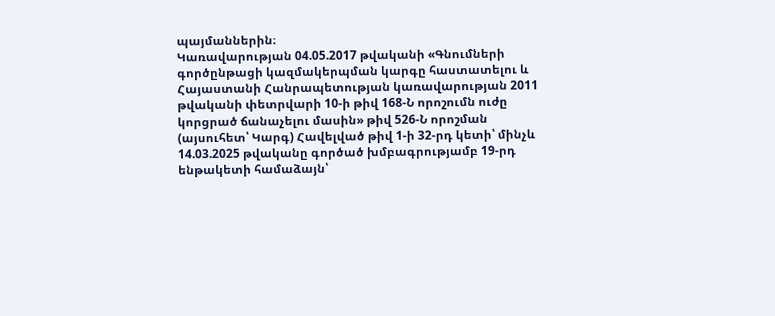պայմաններին։
Կառավարության 04.05.2017 թվականի «Գնումների գործընթացի կազմակերպման կարգը հաստատելու և Հայաստանի Հանրապետության կառավարության 2011 թվականի փետրվարի 10-ի թիվ 168-Ն որոշումն ուժը կորցրած ճանաչելու մասին» թիվ 526-Ն որոշման (այսուհետ՝ Կարգ) Հավելված թիվ 1-ի 32-րդ կետի՝ մինչև 14.03.2025 թվականը գործած խմբագրությամբ 19-րդ ենթակետի համաձայն՝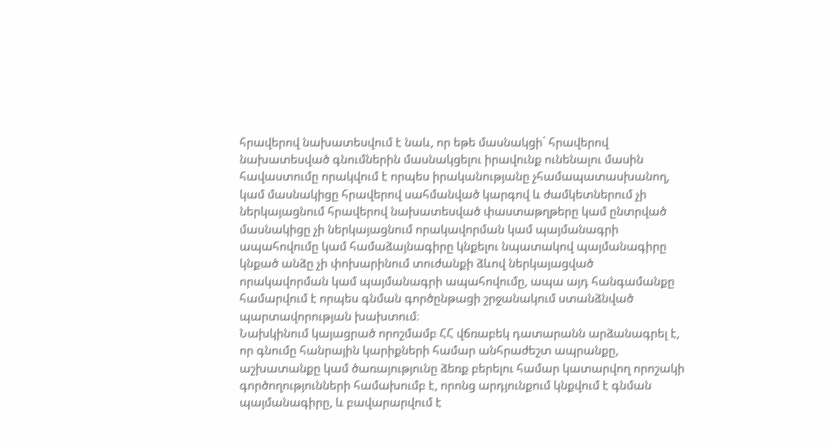հրավերով նախատեսվում է նաև, որ եթե մասնակցի` հրավերով նախատեսված գնումներին մասնակցելու իրավունք ունենալու մասին հավաստումը որակվում է որպես իրականությանը չհամապատասխանող, կամ մասնակիցը հրավերով սահմանված կարգով և ժամկետներում չի ներկայացնում հրավերով նախատեսված փաստաթղթերը կամ ընտրված մասնակիցը չի ներկայացնում որակավորման կամ պայմանագրի ապահովումը կամ համաձայնագիրը կնքելու նպատակով պայմանագիրը կնքած անձը չի փոխարինում տուժանքի ձևով ներկայացված որակավորման կամ պայմանագրի ապահովումը, ապա այդ հանգամանքը համարվում է որպես գնման գործընթացի շրջանակում ստանձնված պարտավորության խախտում։
Նախկինում կայացրած որոշմամբ ՀՀ վճռաբեկ դատարանն արձանագրել է, որ գնումը հանրային կարիքների համար անհրաժեշտ ապրանքը, աշխատանքը կամ ծառայությունը ձեռք բերելու համար կատարվող որոշակի գործողությունների համախումբ է, որոնց արդյունքում կնքվում է գնման պայմանագիրը, և բավարարվում է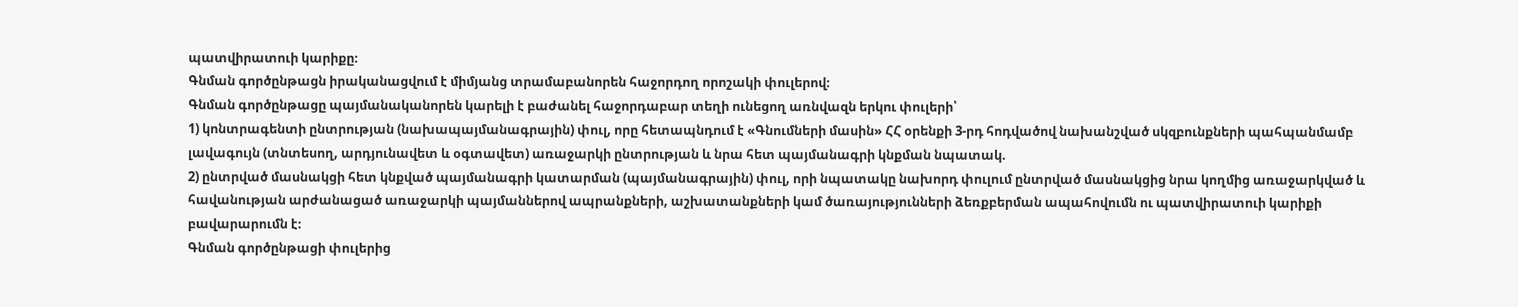պատվիրատուի կարիքը։
Գնման գործընթացն իրականացվում է միմյանց տրամաբանորեն հաջորդող որոշակի փուլերով։
Գնման գործընթացը պայմանականորեն կարելի է բաժանել հաջորդաբար տեղի ունեցող առնվազն երկու փուլերի՝
1) կոնտրագենտի ընտրության (նախապայմանագրային) փուլ, որը հետապնդում է «Գնումների մասին» ՀՀ օրենքի 3-րդ հոդվածով նախանշված սկզբունքների պահպանմամբ լավագույն (տնտեսող, արդյունավետ և օգտավետ) առաջարկի ընտրության և նրա հետ պայմանագրի կնքման նպատակ.
2) ընտրված մասնակցի հետ կնքված պայմանագրի կատարման (պայմանագրային) փուլ, որի նպատակը նախորդ փուլում ընտրված մասնակցից նրա կողմից առաջարկված և հավանության արժանացած առաջարկի պայմաններով ապրանքների, աշխատանքների կամ ծառայությունների ձեռքբերման ապահովումն ու պատվիրատուի կարիքի բավարարումն է։
Գնման գործընթացի փուլերից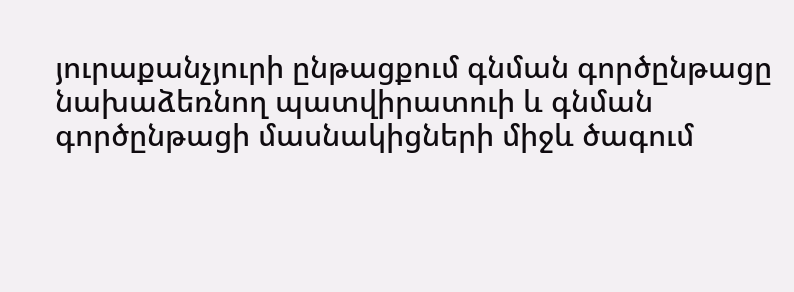յուրաքանչյուրի ընթացքում գնման գործընթացը նախաձեռնող պատվիրատուի և գնման գործընթացի մասնակիցների միջև ծագում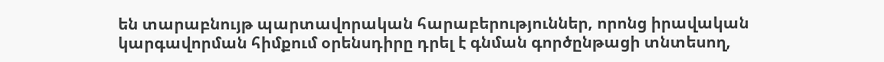են տարաբնույթ պարտավորական հարաբերություններ, որոնց իրավական կարգավորման հիմքում օրենսդիրը դրել է գնման գործընթացի տնտեսող,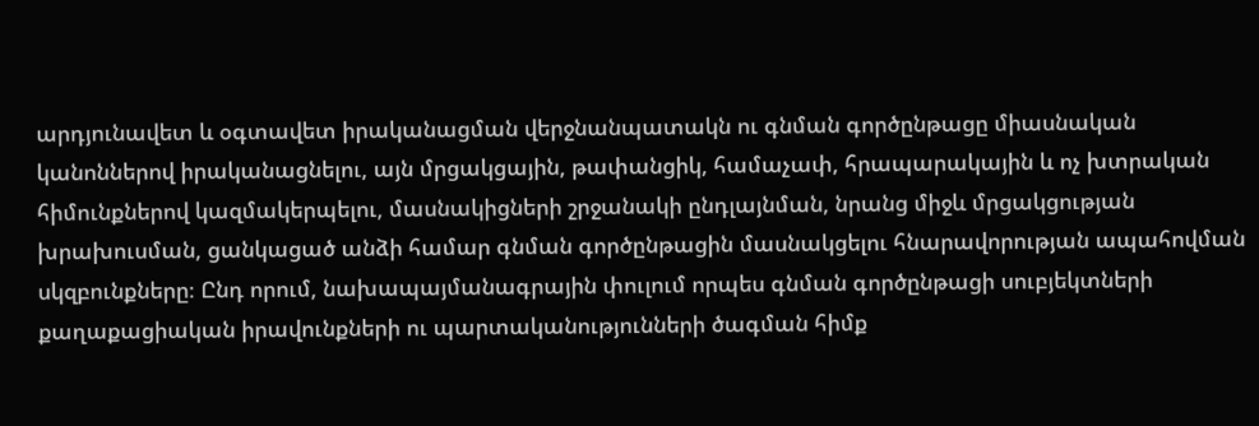արդյունավետ և օգտավետ իրականացման վերջնանպատակն ու գնման գործընթացը միասնական կանոններով իրականացնելու, այն մրցակցային, թափանցիկ, համաչափ, հրապարակային և ոչ խտրական հիմունքներով կազմակերպելու, մասնակիցների շրջանակի ընդլայնման, նրանց միջև մրցակցության խրախուսման, ցանկացած անձի համար գնման գործընթացին մասնակցելու հնարավորության ապահովման սկզբունքները։ Ընդ որում, նախապայմանագրային փուլում որպես գնման գործընթացի սուբյեկտների քաղաքացիական իրավունքների ու պարտականությունների ծագման հիմք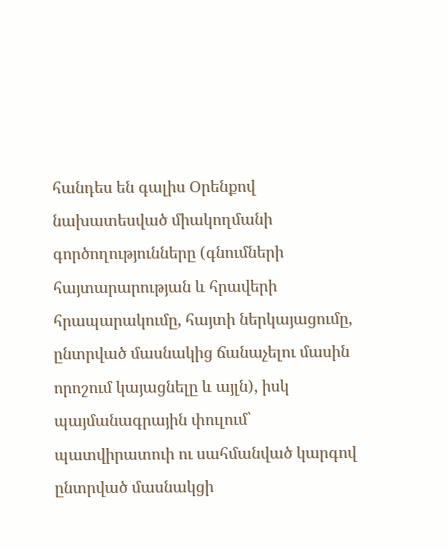հանդես են գալիս Օրենքով նախատեսված միակողմանի գործողությունները (գնումների հայտարարության և հրավերի հրապարակումը, հայտի ներկայացումը, ընտրված մասնակից ճանաչելու մասին որոշում կայացնելը և այլն), իսկ պայմանագրային փուլում՝ պատվիրատուի ու սահմանված կարգով ընտրված մասնակցի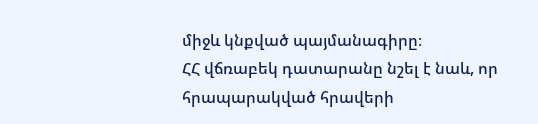միջև կնքված պայմանագիրը։
ՀՀ վճռաբեկ դատարանը նշել է նաև, որ հրապարակված հրավերի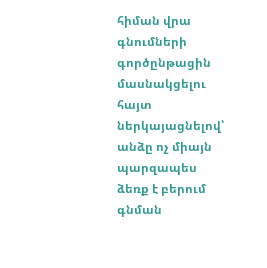հիման վրա գնումների գործընթացին մասնակցելու հայտ ներկայացնելով՝ անձը ոչ միայն պարզապես ձեռք է բերում գնման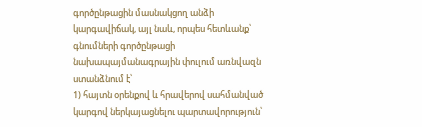գործընթացին մասնակցող անձի կարգավիճակ, այլ նաև, որպես հետևանք՝ գնումների գործընթացի նախապայմանագրային փուլում առնվազն ստանձնում է՝
1) հայտն օրենքով և հրավերով սահմանված կարգով ներկայացնելու պարտավորություն՝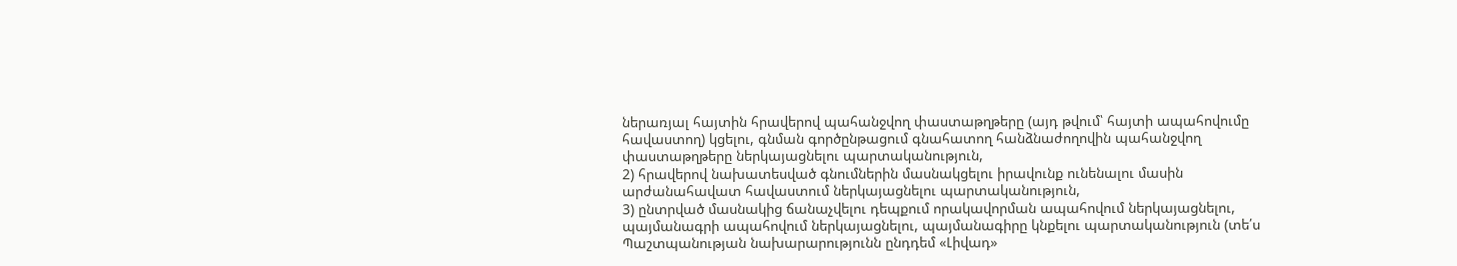ներառյալ հայտին հրավերով պահանջվող փաստաթղթերը (այդ թվում՝ հայտի ապահովումը հավաստող) կցելու, գնման գործընթացում գնահատող հանձնաժողովին պահանջվող փաստաթղթերը ներկայացնելու պարտականություն,
2) հրավերով նախատեսված գնումներին մասնակցելու իրավունք ունենալու մասին արժանահավատ հավաստում ներկայացնելու պարտականություն,
3) ընտրված մասնակից ճանաչվելու դեպքում որակավորման ապահովում ներկայացնելու, պայմանագրի ապահովում ներկայացնելու, պայմանագիրը կնքելու պարտականություն (տե՛ս Պաշտպանության նախարարությունն ընդդեմ «Լիվադ»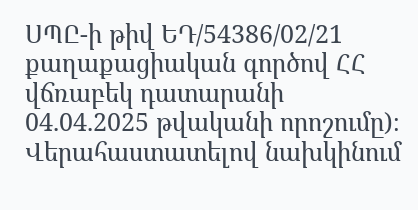ՍՊԸ-ի թիվ ԵԴ/54386/02/21 քաղաքացիական գործով ՀՀ վճռաբեկ դատարանի 04.04.2025 թվականի որոշումը)։
Վերահաստատելով նախկինում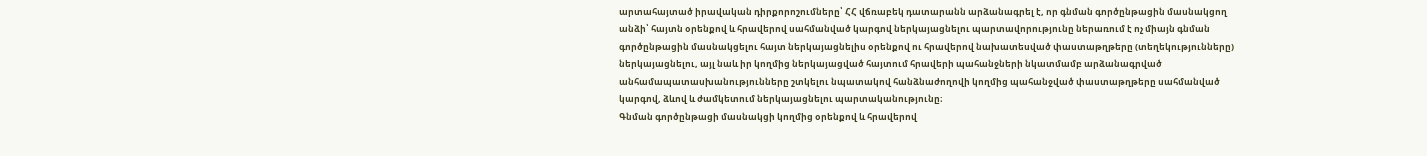արտահայտած իրավական դիրքորոշումները՝ ՀՀ վճռաբեկ դատարանն արձանագրել է, որ գնման գործընթացին մասնակցող անձի՝ հայտն օրենքով և հրավերով սահմանված կարգով ներկայացնելու պարտավորությունը ներառում է ոչ միայն գնման գործընթացին մասնակցելու հայտ ներկայացնելիս օրենքով ու հրավերով նախատեսված փաստաթղթերը (տեղեկությունները) ներկայացնելու, այլ նաև իր կողմից ներկայացված հայտում հրավերի պահանջների նկատմամբ արձանագրված անհամապատասխանությունները շտկելու նպատակով հանձնաժողովի կողմից պահանջված փաստաթղթերը սահմանված կարգով, ձևով և ժամկետում ներկայացնելու պարտականությունը։
Գնման գործընթացի մասնակցի կողմից օրենքով և հրավերով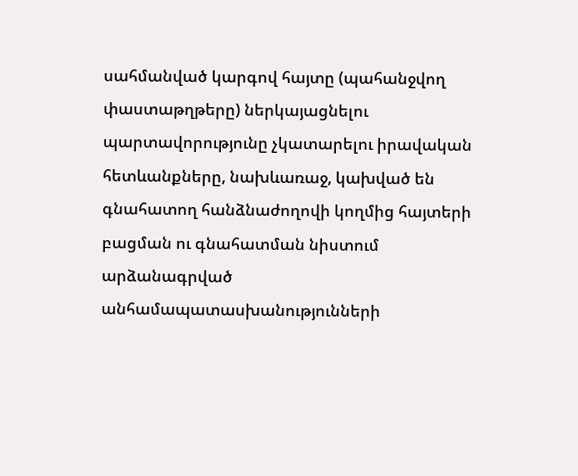սահմանված կարգով հայտը (պահանջվող փաստաթղթերը) ներկայացնելու պարտավորությունը չկատարելու իրավական հետևանքները, նախևառաջ, կախված են գնահատող հանձնաժողովի կողմից հայտերի բացման ու գնահատման նիստում արձանագրված անհամապատասխանությունների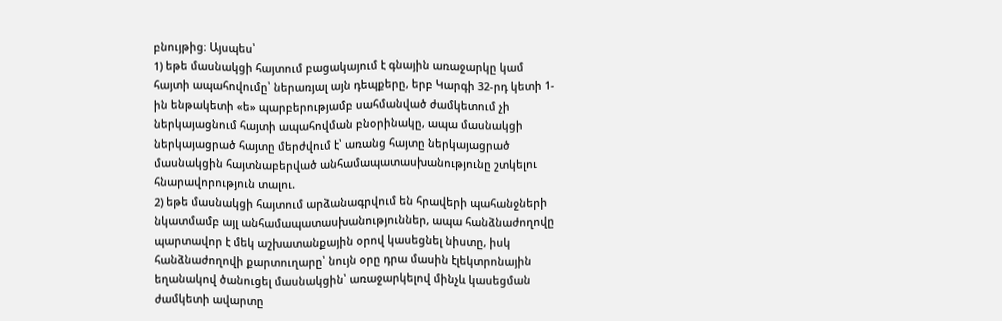բնույթից։ Այսպես՝
1) եթե մասնակցի հայտում բացակայում է գնային առաջարկը կամ հայտի ապահովումը՝ ներառյալ այն դեպքերը, երբ Կարգի 32-րդ կետի 1-ին ենթակետի «ե» պարբերությամբ սահմանված ժամկետում չի ներկայացնում հայտի ապահովման բնօրինակը, ապա մասնակցի ներկայացրած հայտը մերժվում է՝ առանց հայտը ներկայացրած մասնակցին հայտնաբերված անհամապատասխանությունը շտկելու հնարավորություն տալու.
2) եթե մասնակցի հայտում արձանագրվում են հրավերի պահանջների նկատմամբ այլ անհամապատասխանություններ, ապա հանձնաժողովը պարտավոր է մեկ աշխատանքային օրով կասեցնել նիստը, իսկ հանձնաժողովի քարտուղարը՝ նույն օրը դրա մասին էլեկտրոնային եղանակով ծանուցել մասնակցին՝ առաջարկելով մինչև կասեցման ժամկետի ավարտը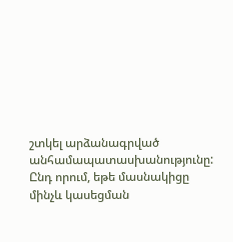շտկել արձանագրված անհամապատասխանությունը: Ընդ որում, եթե մասնակիցը մինչև կասեցման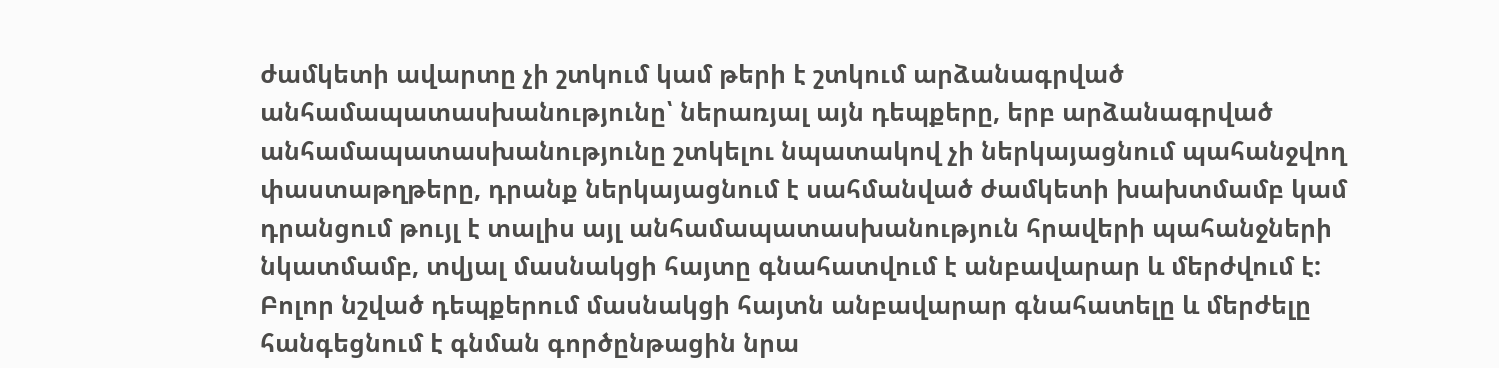ժամկետի ավարտը չի շտկում կամ թերի է շտկում արձանագրված անհամապատասխանությունը՝ ներառյալ այն դեպքերը, երբ արձանագրված անհամապատասխանությունը շտկելու նպատակով չի ներկայացնում պահանջվող փաստաթղթերը, դրանք ներկայացնում է սահմանված ժամկետի խախտմամբ կամ դրանցում թույլ է տալիս այլ անհամապատասխանություն հրավերի պահանջների նկատմամբ, տվյալ մասնակցի հայտը գնահատվում է անբավարար և մերժվում է:
Բոլոր նշված դեպքերում մասնակցի հայտն անբավարար գնահատելը և մերժելը հանգեցնում է գնման գործընթացին նրա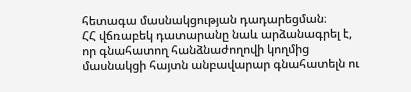հետագա մասնակցության դադարեցման։
ՀՀ վճռաբեկ դատարանը նաև արձանագրել է, որ գնահատող հանձնաժողովի կողմից մասնակցի հայտն անբավարար գնահատելն ու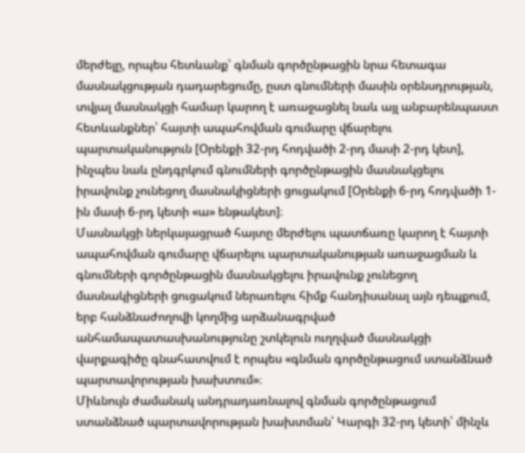մերժելը, որպես հետևանք՝ գնման գործընթացին նրա հետագա մասնակցության դադարեցումը, ըստ գնումների մասին օրենսդրության, տվյալ մասնակցի համար կարող է առաջացնել նաև այլ անբարենպաստ հետևանքներ՝ հայտի ապահովման գումարը վճարելու պարտականություն [Օրենքի 32-րդ հոդվածի 2-րդ մասի 2-րդ կետ], ինչպես նաև ընդգրկում գնումների գործընթացին մասնակցելու իրավունք չունեցող մասնակիցների ցուցակում [Օրենքի 6-րդ հոդվածի 1-ին մասի 6-րդ կետի «ա» ենթակետ]։
Մասնակցի ներկայացրած հայտը մերժելու պատճառը կարող է հայտի ապահովման գումարը վճարելու պարտականության առաջացման և գնումների գործընթացին մասնակցելու իրավունք չունեցող մասնակիցների ցուցակում ներառելու հիմք հանդիսանալ այն դեպքում, երբ հանձնաժողովի կողմից արձանագրված անհամապատասխանությունը շտկելուն ուղղված մասնակցի վարքագիծը գնահատվում է որպես «գնման գործընթացում ստանձնած պարտավորության խախտում»։
Միևնույն ժամանակ անդրադառնալով գնման գործընթացում ստանձնած պարտավորության խախտման՝ Կարգի 32-րդ կետի՝ մինչև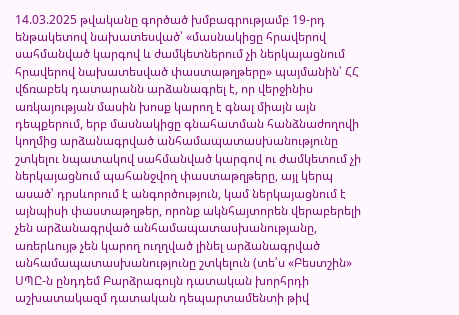14.03.2025 թվականը գործած խմբագրությամբ 19-րդ ենթակետով նախատեսված՝ «մասնակիցը հրավերով սահմանված կարգով և ժամկետներում չի ներկայացնում հրավերով նախատեսված փաստաթղթերը» պայմանին՝ ՀՀ վճռաբեկ դատարանն արձանագրել է, որ վերջինիս առկայության մասին խոսք կարող է գնալ միայն այն դեպքերում, երբ մասնակիցը գնահատման հանձնաժողովի կողմից արձանագրված անհամապատասխանությունը շտկելու նպատակով սահմանված կարգով ու ժամկետում չի ներկայացնում պահանջվող փաստաթղթերը, այլ կերպ ասած՝ դրսևորում է անգործություն, կամ ներկայացնում է այնպիսի փաստաթղթեր, որոնք ակնհայտորեն վերաբերելի չեն արձանագրված անհամապատասխանությանը, առերևույթ չեն կարող ուղղված լինել արձանագրված անհամապատասխանությունը շտկելուն (տե՛ս «Բեստշին» ՍՊԸ-ն ընդդեմ Բարձրագույն դատական խորհրդի աշխատակազմ դատական դեպարտամենտի թիվ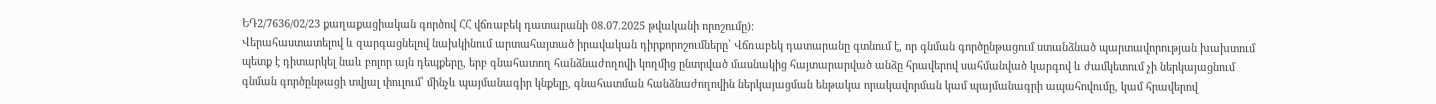ԵԴ2/7636/02/23 քաղաքացիական գործով ՀՀ վճռաբեկ դատարանի 08.07.2025 թվականի որոշումը)։
Վերահաստատելով և զարգացնելով նախկինում արտահայտած իրավական դիրքորոշումները՝ Վճռաբեկ դատարանը գտնում է, որ գնման գործընթացում ստանձնած պարտավորության խախտում պետք է դիտարկել նաև բոլոր այն դեպքերը, երբ գնահատող հանձնաժողովի կողմից ընտրված մասնակից հայտարարված անձը հրավերով սահմանված կարգով և ժամկետում չի ներկայացնում գնման գործընթացի տվյալ փուլում՝ մինչև պայմանագիր կնքելը, գնահատման հանձնաժողովին ներկայացման ենթակա որակավորման կամ պայմանագրի ապահովումը, կամ հրավերով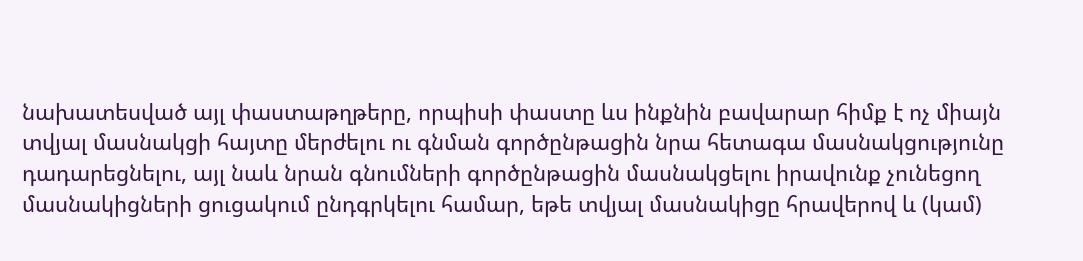նախատեսված այլ փաստաթղթերը, որպիսի փաստը ևս ինքնին բավարար հիմք է ոչ միայն տվյալ մասնակցի հայտը մերժելու ու գնման գործընթացին նրա հետագա մասնակցությունը դադարեցնելու, այլ նաև նրան գնումների գործընթացին մասնակցելու իրավունք չունեցող մասնակիցների ցուցակում ընդգրկելու համար, եթե տվյալ մասնակիցը հրավերով և (կամ)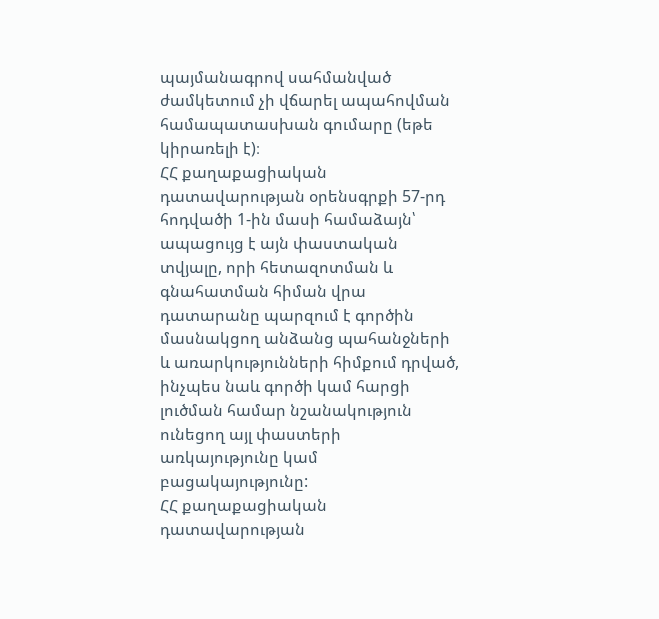պայմանագրով սահմանված ժամկետում չի վճարել ապահովման համապատասխան գումարը (եթե կիրառելի է)։
ՀՀ քաղաքացիական դատավարության օրենսգրքի 57-րդ հոդվածի 1-ին մասի համաձայն՝ ապացույց է այն փաստական տվյալը, որի հետազոտման և գնահատման հիման վրա դատարանը պարզում է գործին մասնակցող անձանց պահանջների և առարկությունների հիմքում դրված, ինչպես նաև գործի կամ հարցի լուծման համար նշանակություն ունեցող այլ փաստերի առկայությունը կամ բացակայությունը:
ՀՀ քաղաքացիական դատավարության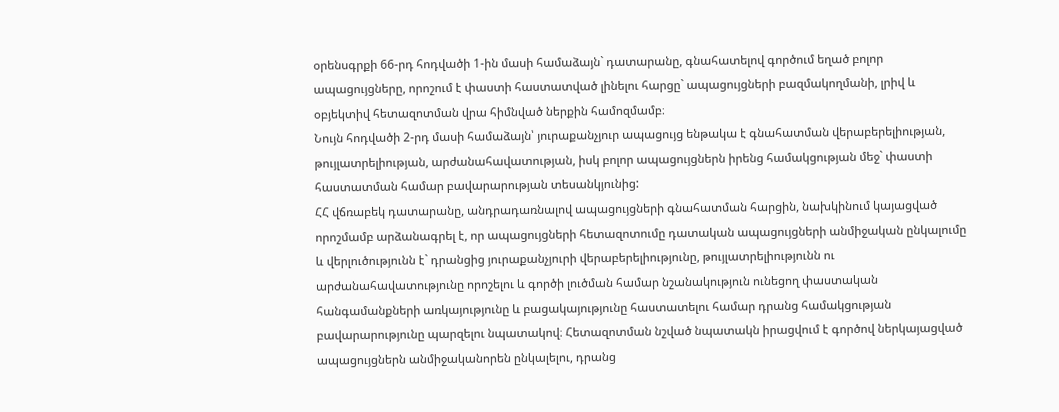օրենսգրքի 66-րդ հոդվածի 1-ին մասի համաձայն` դատարանը, գնահատելով գործում եղած բոլոր ապացույցները, որոշում է փաստի հաստատված լինելու հարցը` ապացույցների բազմակողմանի, լրիվ և օբյեկտիվ հետազոտման վրա հիմնված ներքին համոզմամբ։
Նույն հոդվածի 2-րդ մասի համաձայն՝ յուրաքանչյուր ապացույց ենթակա է գնահատման վերաբերելիության, թույլատրելիության, արժանահավատության, իսկ բոլոր ապացույցներն իրենց համակցության մեջ` փաստի հաստատման համար բավարարության տեսանկյունից:
ՀՀ վճռաբեկ դատարանը, անդրադառնալով ապացույցների գնահատման հարցին, նախկինում կայացված որոշմամբ արձանագրել է, որ ապացույցների հետազոտումը դատական ապացույցների անմիջական ընկալումը և վերլուծությունն է` դրանցից յուրաքանչյուրի վերաբերելիությունը, թույլատրելիությունն ու արժանահավատությունը որոշելու և գործի լուծման համար նշանակություն ունեցող փաստական հանգամանքների առկայությունը և բացակայությունը հաստատելու համար դրանց համակցության բավարարությունը պարզելու նպատակով։ Հետազոտման նշված նպատակն իրացվում է գործով ներկայացված ապացույցներն անմիջականորեն ընկալելու, դրանց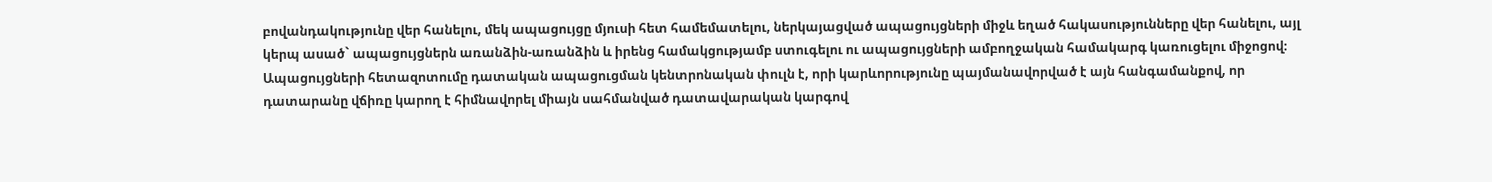բովանդակությունը վեր հանելու, մեկ ապացույցը մյուսի հետ համեմատելու, ներկայացված ապացույցների միջև եղած հակասությունները վեր հանելու, այլ կերպ ասած` ապացույցներն առանձին-առանձին և իրենց համակցությամբ ստուգելու ու ապացույցների ամբողջական համակարգ կառուցելու միջոցով։
Ապացույցների հետազոտումը դատական ապացուցման կենտրոնական փուլն է, որի կարևորությունը պայմանավորված է այն հանգամանքով, որ դատարանը վճիռը կարող է հիմնավորել միայն սահմանված դատավարական կարգով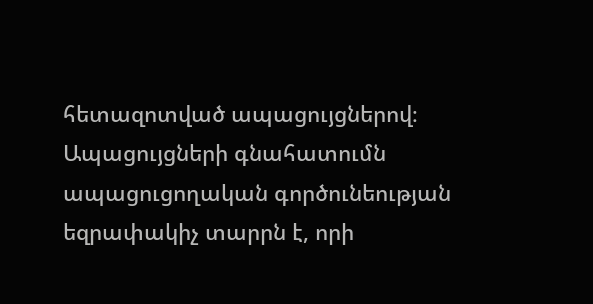հետազոտված ապացույցներով։
Ապացույցների գնահատումն ապացուցողական գործունեության եզրափակիչ տարրն է, որի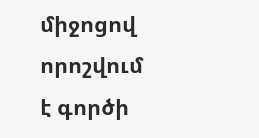միջոցով որոշվում է գործի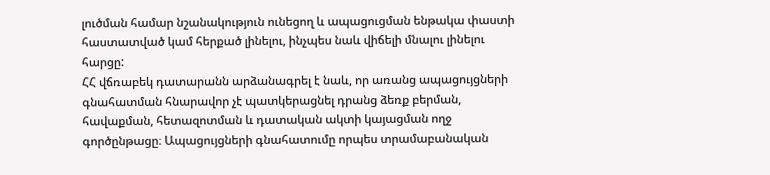լուծման համար նշանակություն ունեցող և ապացուցման ենթակա փաստի հաստատված կամ հերքած լինելու, ինչպես նաև վիճելի մնալու լինելու հարցը:
ՀՀ վճռաբեկ դատարանն արձանագրել է նաև, որ առանց ապացույցների գնահատման հնարավոր չէ պատկերացնել դրանց ձեռք բերման, հավաքման, հետազոտման և դատական ակտի կայացման ողջ գործընթացը։ Ապացույցների գնահատումը որպես տրամաբանական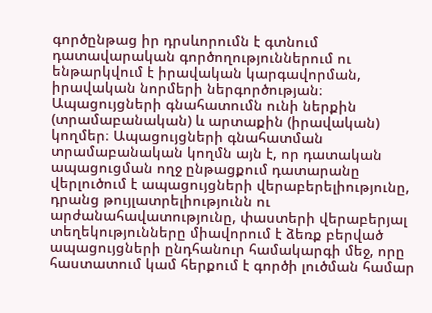գործընթաց իր դրսևորումն է գտնում դատավարական գործողություններում ու ենթարկվում է իրավական կարգավորման, իրավական նորմերի ներգործության։ Ապացույցների գնահատումն ունի ներքին (տրամաբանական) և արտաքին (իրավական) կողմեր։ Ապացույցների գնահատման տրամաբանական կողմն այն է, որ դատական ապացուցման ողջ ընթացքում դատարանը վերլուծում է ապացույցների վերաբերելիությունը, դրանց թույլատրելիությունն ու արժանահավատությունը, փաստերի վերաբերյալ տեղեկությունները միավորում է ձեռք բերված ապացույցների ընդհանուր համակարգի մեջ, որը հաստատում կամ հերքում է գործի լուծման համար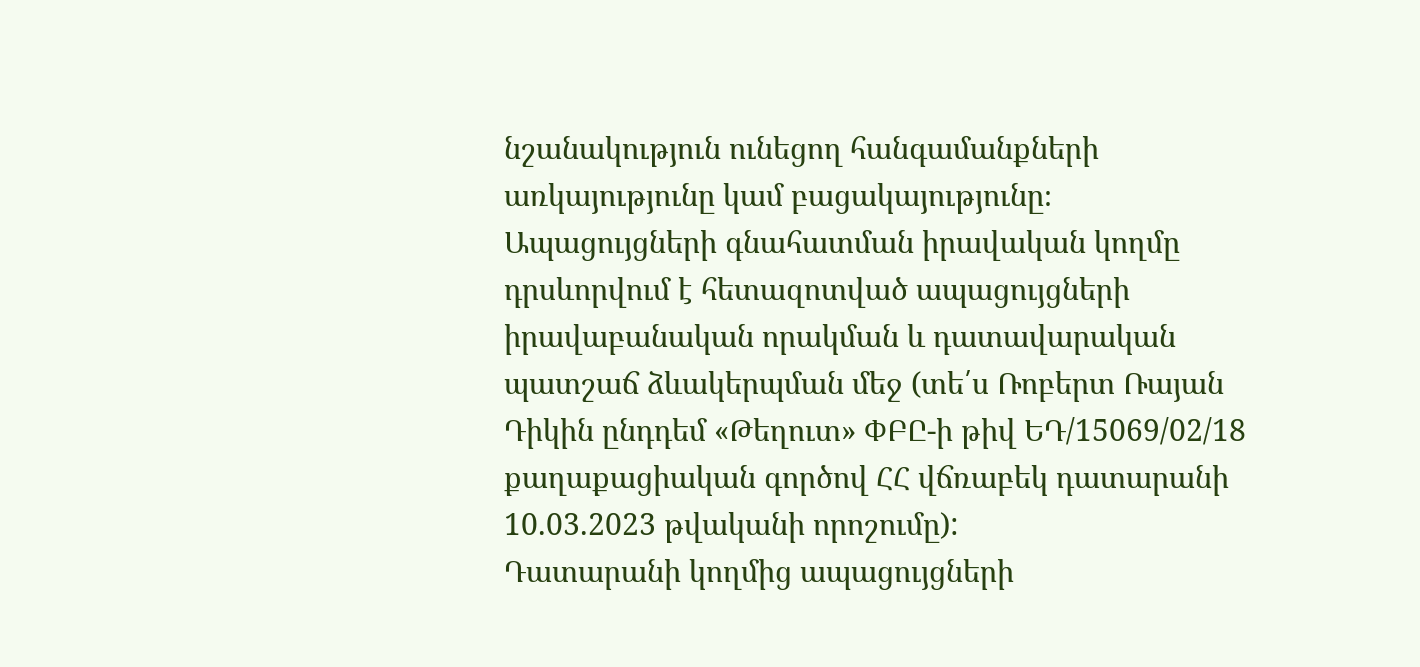նշանակություն ունեցող հանգամանքների առկայությունը կամ բացակայությունը։ Ապացույցների գնահատման իրավական կողմը դրսևորվում է հետազոտված ապացույցների իրավաբանական որակման և դատավարական պատշաճ ձևակերպման մեջ (տե՛ս Ռոբերտ Ռայան Դիկին ընդդեմ «Թեղուտ» ՓԲԸ-ի թիվ ԵԴ/15069/02/18 քաղաքացիական գործով ՀՀ վճռաբեկ դատարանի 10.03.2023 թվականի որոշումը):
Դատարանի կողմից ապացույցների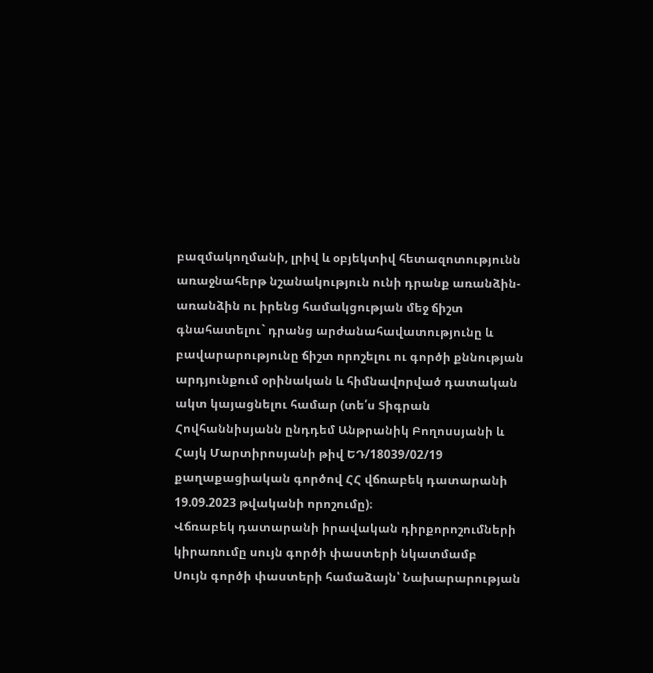բազմակողմանի, լրիվ և օբյեկտիվ հետազոտությունն առաջնահերթ նշանակություն ունի դրանք առանձին-առանձին ու իրենց համակցության մեջ ճիշտ գնահատելու` դրանց արժանահավատությունը և բավարարությունը ճիշտ որոշելու ու գործի քննության արդյունքում օրինական և հիմնավորված դատական ակտ կայացնելու համար (տե՛ս Տիգրան Հովհաննիսյանն ընդդեմ Անթրանիկ Բողոսսյանի և Հայկ Մարտիրոսյանի թիվ ԵԴ/18039/02/19 քաղաքացիական գործով ՀՀ վճռաբեկ դատարանի 19.09.2023 թվականի որոշումը)։
Վճռաբեկ դատարանի իրավական դիրքորոշումների կիրառումը սույն գործի փաստերի նկատմամբ
Սույն գործի փաստերի համաձայն՝ Նախարարության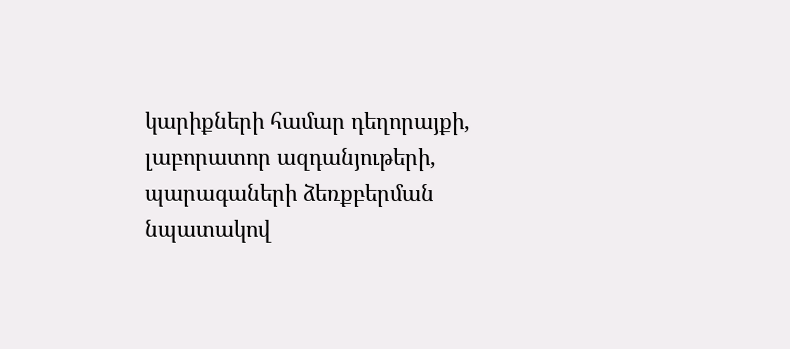կարիքների համար դեղորայքի, լաբորատոր ազդանյութերի, պարագաների ձեռքբերման նպատակով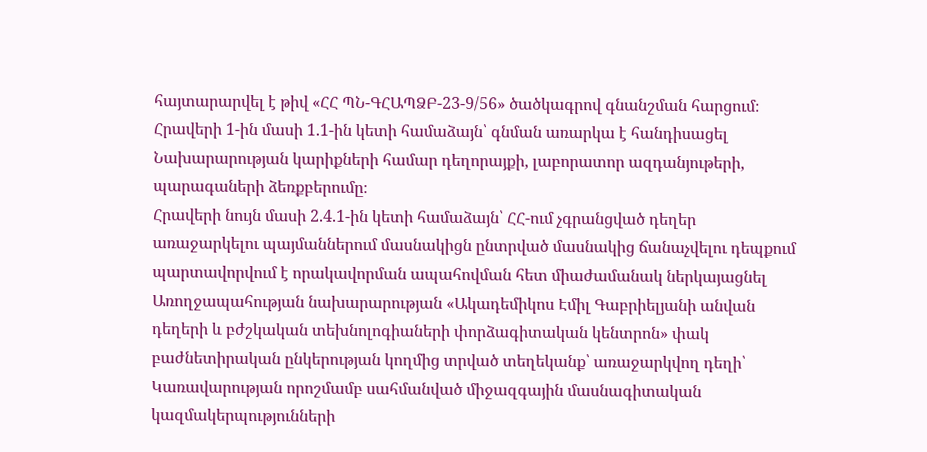հայտարարվել է թիվ «ՀՀ ՊՆ-ԳՀԱՊՁԲ-23-9/56» ծածկագրով գնանշման հարցում։
Հրավերի 1-ին մասի 1.1-ին կետի համաձայն՝ գնման առարկա է հանդիսացել Նախարարության կարիքների համար դեղորայքի, լաբորատոր ազդանյութերի, պարագաների ձեռքբերումը։
Հրավերի նույն մասի 2.4.1-ին կետի համաձայն՝ ՀՀ-ում չգրանցված դեղեր առաջարկելու պայմաններում մասնակիցն ընտրված մասնակից ճանաչվելու դեպքում պարտավորվում է որակավորման ապահովման հետ միաժամանակ ներկայացնել Առողջապահության նախարարության «Ակադեմիկոս Էմիլ Գաբրիելյանի անվան դեղերի և բժշկական տեխնոլոգիաների փորձագիտական կենտրոն» փակ բաժնետիրական ընկերության կողմից տրված տեղեկանք՝ առաջարկվող դեղի՝ Կառավարության որոշմամբ սահմանված միջազգային մասնագիտական կազմակերպությունների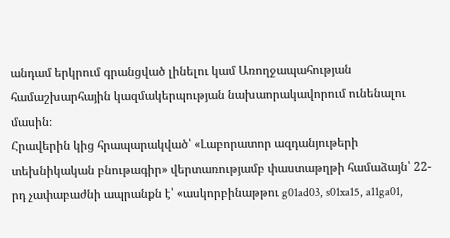անդամ երկրում գրանցված լինելու կամ Առողջապահության համաշխարհային կազմակերպության նախաորակավորում ունենալու մասին։
Հրավերին կից հրապարակված՝ «Լաբորատոր ազդանյութերի տեխնիկական բնութագիր» վերտառությամբ փաստաթղթի համաձայն՝ 22-րդ չափաբաժնի ապրանքն է՝ «ասկորբինաթթու g01ad03, s01xa15, a11ga01,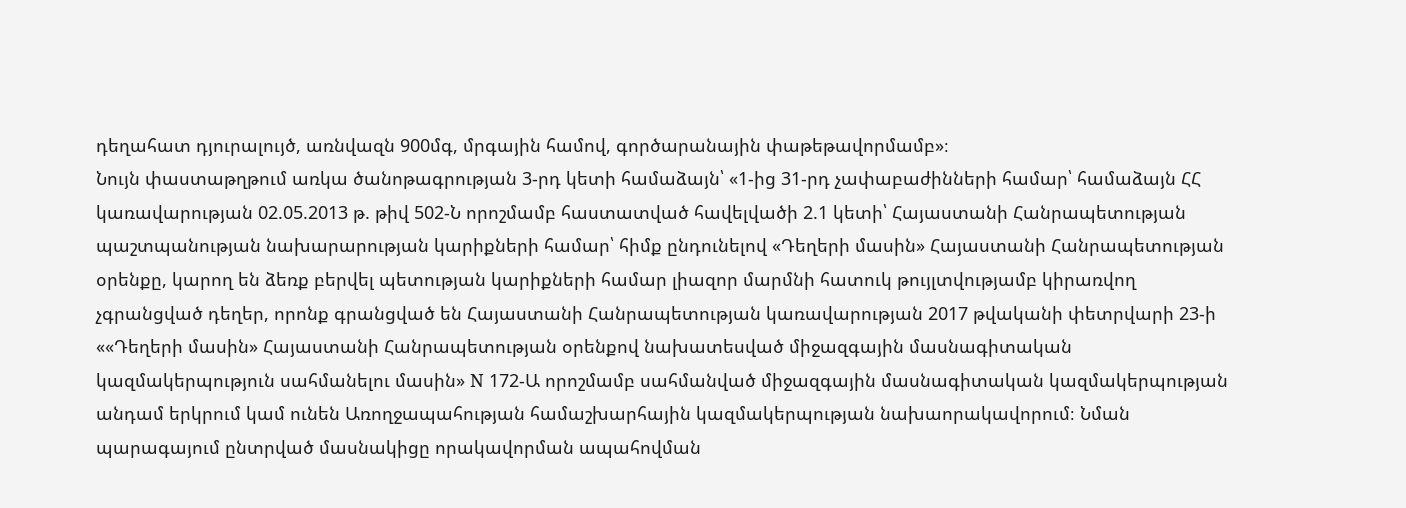դեղահատ դյուրալույծ, առնվազն 900մգ, մրգային համով, գործարանային փաթեթավորմամբ»։
Նույն փաստաթղթում առկա ծանոթագրության 3-րդ կետի համաձայն՝ «1-ից 31-րդ չափաբաժինների համար՝ համաձայն ՀՀ կառավարության 02.05.2013 թ. թիվ 502-Ն որոշմամբ հաստատված հավելվածի 2.1 կետի՝ Հայաստանի Հանրապետության պաշտպանության նախարարության կարիքների համար՝ հիմք ընդունելով «Դեղերի մասին» Հայաստանի Հանրապետության օրենքը, կարող են ձեռք բերվել պետության կարիքների համար լիազոր մարմնի հատուկ թույլտվությամբ կիրառվող չգրանցված դեղեր, որոնք գրանցված են Հայաստանի Հանրապետության կառավարության 2017 թվականի փետրվարի 23-ի ««Դեղերի մասին» Հայաստանի Հանրապետության օրենքով նախատեսված միջազգային մասնագիտական կազմակերպություն սահմանելու մասին» N 172-Ա որոշմամբ սահմանված միջազգային մասնագիտական կազմակերպության անդամ երկրում կամ ունեն Առողջապահության համաշխարհային կազմակերպության նախաորակավորում։ Նման պարագայում ընտրված մասնակիցը որակավորման ապահովման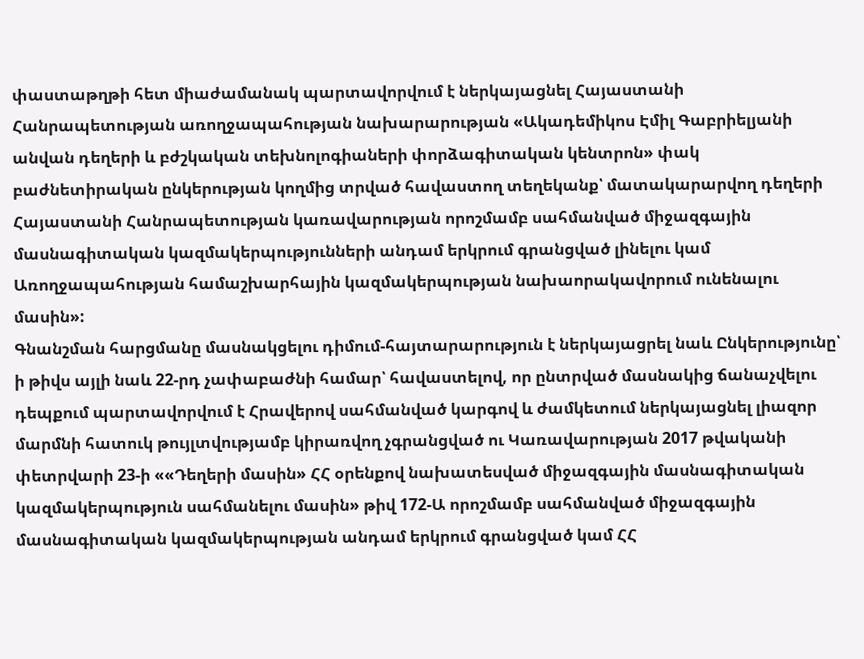փաստաթղթի հետ միաժամանակ պարտավորվում է ներկայացնել Հայաստանի Հանրապետության առողջապահության նախարարության «Ակադեմիկոս Էմիլ Գաբրիելյանի անվան դեղերի և բժշկական տեխնոլոգիաների փորձագիտական կենտրոն» փակ բաժնետիրական ընկերության կողմից տրված հավաստող տեղեկանք՝ մատակարարվող դեղերի Հայաստանի Հանրապետության կառավարության որոշմամբ սահմանված միջազգային մասնագիտական կազմակերպությունների անդամ երկրում գրանցված լինելու կամ Առողջապահության համաշխարհային կազմակերպության նախաորակավորում ունենալու մասին»:
Գնանշման հարցմանը մասնակցելու դիմում-հայտարարություն է ներկայացրել նաև Ընկերությունը՝ ի թիվս այլի նաև 22-րդ չափաբաժնի համար՝ հավաստելով, որ ընտրված մասնակից ճանաչվելու դեպքում պարտավորվում է Հրավերով սահմանված կարգով և ժամկետում ներկայացնել լիազոր մարմնի հատուկ թույլտվությամբ կիրառվող չգրանցված ու Կառավարության 2017 թվականի փետրվարի 23-ի ««Դեղերի մասին» ՀՀ օրենքով նախատեսված միջազգային մասնագիտական կազմակերպություն սահմանելու մասին» թիվ 172-Ա որոշմամբ սահմանված միջազգային մասնագիտական կազմակերպության անդամ երկրում գրանցված կամ ՀՀ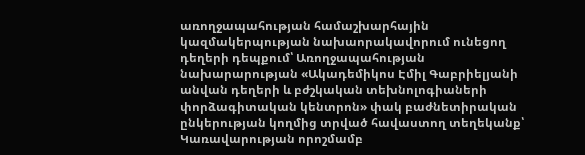առողջապահության համաշխարհային կազմակերպության նախաորակավորում ունեցող դեղերի դեպքում՝ Առողջապահության նախարարության «Ակադեմիկոս Էմիլ Գաբրիելյանի անվան դեղերի և բժշկական տեխնոլոգիաների փորձագիտական կենտրոն» փակ բաժնետիրական ընկերության կողմից տրված հավաստող տեղեկանք՝ Կառավարության որոշմամբ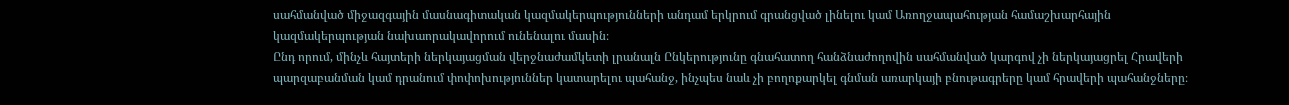սահմանված միջազգային մասնագիտական կազմակերպությունների անդամ երկրում գրանցված լինելու կամ Առողջապահության համաշխարհային կազմակերպության նախաորակավորում ունենալու մասին։
Ընդ որում, մինչև հայտերի ներկայացման վերջնաժամկետի լրանալն Ընկերությունը գնահատող հանձնաժողովին սահմանված կարգով չի ներկայացրել Հրավերի պարզաբանման կամ դրանում փոփոխություններ կատարելու պահանջ, ինչպես նաև չի բողոքարկել գնման առարկայի բնութագրերը կամ հրավերի պահանջները։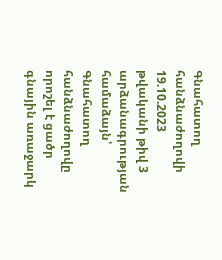Գնահատող հանձնաժողովի 19.10.2023 թվականի թիվ 3 արձանագրության համաձայն՝ Գնահատող հանձնաժողովը որոշել է ցածր գնային առաջարկ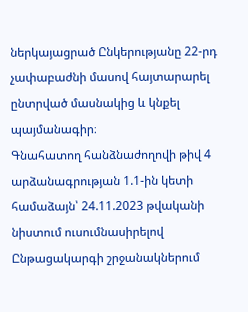ներկայացրած Ընկերությանը 22-րդ չափաբաժնի մասով հայտարարել ընտրված մասնակից և կնքել պայմանագիր։
Գնահատող հանձնաժողովի թիվ 4 արձանագրության 1.1-ին կետի համաձայն՝ 24.11.2023 թվականի նիստում ուսումնասիրելով Ընթացակարգի շրջանակներում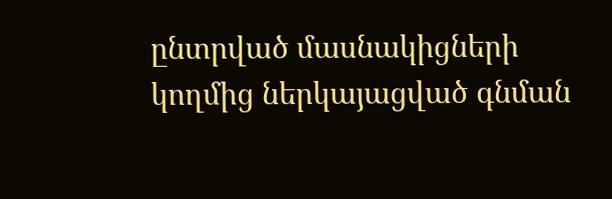ընտրված մասնակիցների կողմից ներկայացված գնման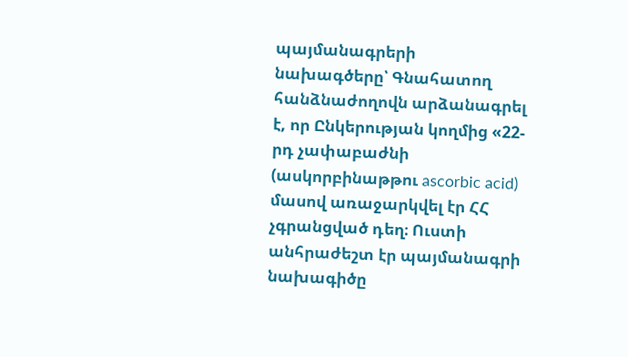պայմանագրերի նախագծերը՝ Գնահատող հանձնաժողովն արձանագրել է, որ Ընկերության կողմից «22-րդ չափաբաժնի (ասկորբինաթթու ascorbic acid) մասով առաջարկվել էր ՀՀ չգրանցված դեղ։ Ուստի անհրաժեշտ էր պայմանագրի նախագիծը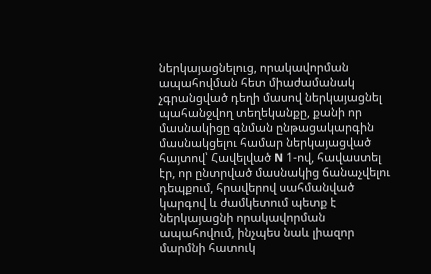ներկայացնելուց, որակավորման ապահովման հետ միաժամանակ չգրանցված դեղի մասով ներկայացնել պահանջվող տեղեկանքը, քանի որ մասնակիցը գնման ընթացակարգին մասնակցելու համար ներկայացված հայտով՝ Հավելված N 1-ով, հավաստել էր, որ ընտրված մասնակից ճանաչվելու դեպքում, հրավերով սահմանված կարգով և ժամկետում պետք է ներկայացնի որակավորման ապահովում, ինչպես նաև լիազոր մարմնի հատուկ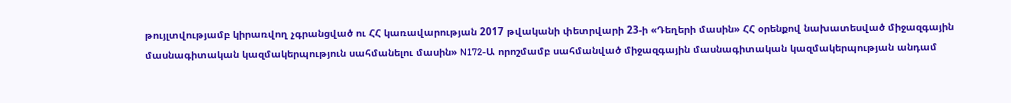թույլտվությամբ կիրառվող չգրանցված ու ՀՀ կառավարության 2017 թվականի փետրվարի 23-ի «Դեղերի մասին» ՀՀ օրենքով նախատեսված միջազգային մասնագիտական կազմակերպություն սահմանելու մասին» N172-Ա որոշմամբ սահմանված միջազգային մասնագիտական կազմակերպության անդամ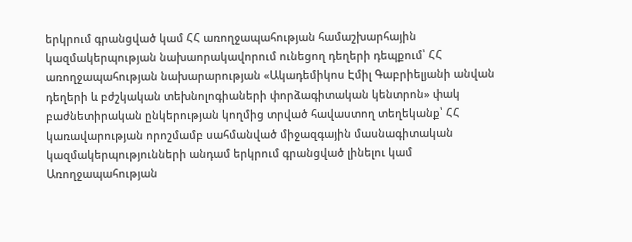երկրում գրանցված կամ ՀՀ առողջապահության համաշխարհային կազմակերպության նախաորակավորում ունեցող դեղերի դեպքում՝ ՀՀ առողջապահության նախարարության «Ակադեմիկոս Էմիլ Գաբրիելյանի անվան դեղերի և բժշկական տեխնոլոգիաների փորձագիտական կենտրոն» փակ բաժնետիրական ընկերության կողմից տրված հավաստող տեղեկանք՝ ՀՀ կառավարության որոշմամբ սահմանված միջազգային մասնագիտական կազմակերպությունների անդամ երկրում գրանցված լինելու կամ Առողջապահության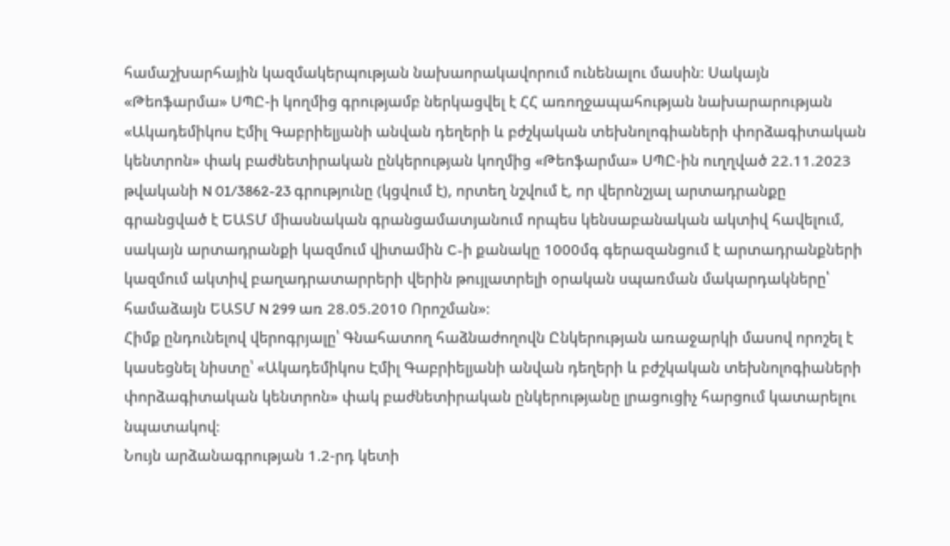համաշխարհային կազմակերպության նախաորակավորում ունենալու մասին։ Սակայն «Թեոֆարմա» ՍՊԸ-ի կողմից գրությամբ ներկացվել է ՀՀ առողջապահության նախարարության «Ակադեմիկոս Էմիլ Գաբրիելյանի անվան դեղերի և բժշկական տեխնոլոգիաների փորձագիտական կենտրոն» փակ բաժնետիրական ընկերության կողմից «Թեոֆարմա» ՍՊԸ-ին ուղղված 22.11.2023 թվականի N 01/3862-23 գրությունը (կցվում է), որտեղ նշվում է, որ վերոնշյալ արտադրանքը գրանցված է ԵԱՏՄ միասնական գրանցամատյանում որպես կենսաբանական ակտիվ հավելում, սակայն արտադրանքի կազմում վիտամին C-ի քանակը 1000մգ գերազանցում է արտադրանքների կազմում ակտիվ բաղադրատարրերի վերին թույլատրելի օրական սպառման մակարդակները՝ համաձայն ԵԱՏՄ N 299 առ 28.05.2010 Որոշման»։
Հիմք ընդունելով վերոգրյալը՝ Գնահատող հաձնաժողովն Ընկերության առաջարկի մասով որոշել է կասեցնել նիստը՝ «Ակադեմիկոս Էմիլ Գաբրիելյանի անվան դեղերի և բժշկական տեխնոլոգիաների փորձագիտական կենտրոն» փակ բաժնետիրական ընկերությանը լրացուցիչ հարցում կատարելու նպատակով։
Նույն արձանագրության 1.2-րդ կետի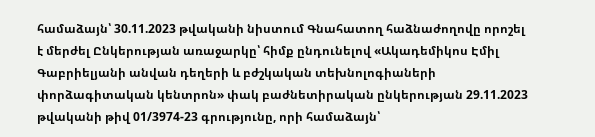համաձայն՝ 30.11.2023 թվականի նիստում Գնահատող հաձնաժողովը որոշել է մերժել Ընկերության առաջարկը՝ հիմք ընդունելով «Ակադեմիկոս Էմիլ Գաբրիելյանի անվան դեղերի և բժշկական տեխնոլոգիաների փորձագիտական կենտրոն» փակ բաժնետիրական ընկերության 29.11.2023 թվականի թիվ 01/3974-23 գրությունը, որի համաձայն՝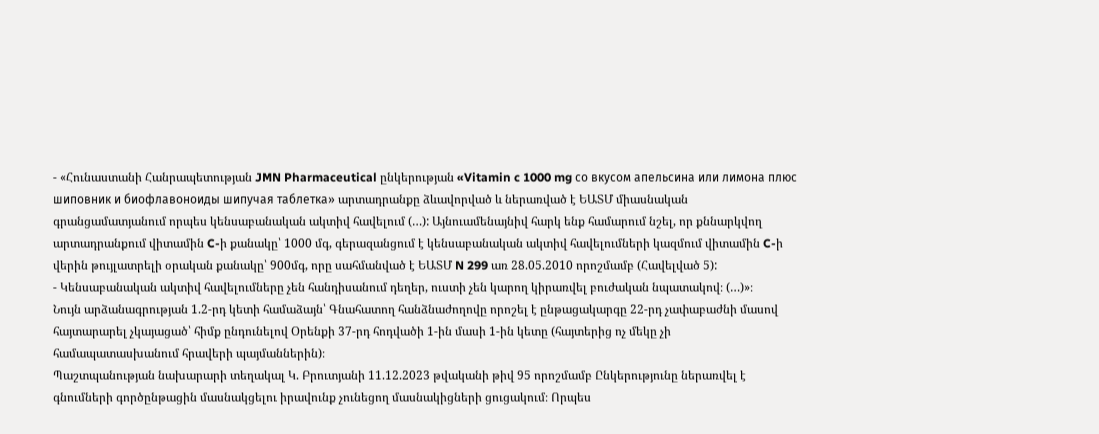- «Հունաստանի Հանրապետության JMN Pharmaceutical ընկերության «Vitamin c 1000 mg со вкусом апельсина или лимона плюс шиповник и биофлавоноиды шипучая таблетка» արտադրանքը ձևավորված և ներառված է ԵԱՏՄ միասնական գրանցամատյանում որպես կենսաբանական ակտիվ հավելում (…): Այնուամենայնիվ հարկ ենք համարում նշել, որ քննարկվող արտադրանքում վիտամին C-ի քանակը՝ 1000 մգ, գերազանցում է կենսաբանական ակտիվ հավելումների կազմում վիտամին C-ի վերին թույլատրելի օրական քանակը՝ 900մգ, որը սահմանված է ԵԱՏՄ N 299 առ 28.05.2010 որոշմամբ (Հավելված 5):
- Կենսաբանական ակտիվ հավելումները չեն հանդիսանում դեղեր, ուստի չեն կարող կիրառվել բուժական նպատակով։ (…)»։
Նույն արձանագրության 1.2-րդ կետի համաձայն՝ Գնահատող հանձնաժողովը որոշել է ընթացակարգը 22-րդ չափաբաժնի մասով հայտարարել չկայացած՝ հիմք ընդունելով Օրենքի 37-րդ հոդվածի 1-ին մասի 1-ին կետը (հայտերից ոչ մեկը չի համապատասխանում հրավերի պայմաններին)։
Պաշտպանության նախարարի տեղակալ Կ. Բրուտյանի 11.12.2023 թվականի թիվ 95 որոշմամբ Ընկերությունը ներառվել է գնումների գործընթացին մասնակցելու իրավունք չունեցող մասնակիցների ցուցակում։ Որպես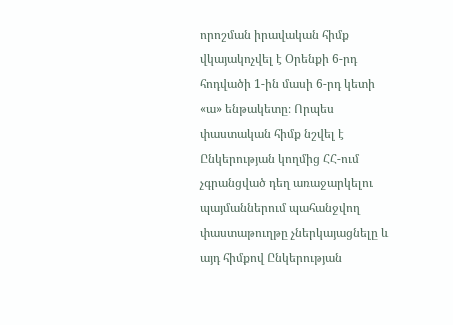որոշման իրավական հիմք վկայակոչվել է Օրենքի 6-րդ հոդվածի 1-ին մասի 6-րդ կետի «ա» ենթակետը։ Որպես փաստական հիմք նշվել է Ընկերության կողմից ՀՀ-ում չգրանցված դեղ առաջարկելու պայմաններում պահանջվող փաստաթուղթը չներկայացնելը և այդ հիմքով Ընկերության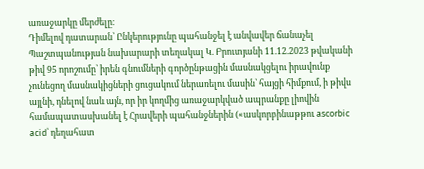առաջարկը մերժելը։
Դիմելով դատարան՝ Ընկերությունը պահանջել է անվավեր ճանաչել Պաշտպանության նախարարի տեղակալ Կ. Բրուտյանի 11.12.2023 թվականի թիվ 95 որոշումը՝ իրեն գնումների գործընթացին մասնակցելու իրավունք չունեցող մասնակիցների ցուցակում ներառելու մասին՝ հայցի հիմքում, ի թիվս այլնի, դնելով նաև այն, որ իր կողմից առաջարկված ապրանքը լիովին համապատասխանել է Հրավերի պահանջներին («ասկորբինաթթու ascorbic acid՝ դեղահատ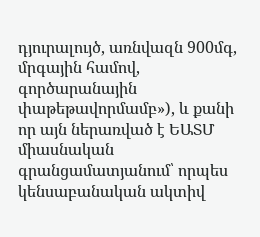դյուրալույծ, առնվազն 900մգ, մրգային համով, գործարանային փաթեթավորմամբ»), և քանի որ այն ներառված է ԵԱՏՄ միասնական գրանցամատյանում՝ որպես կենսաբանական ակտիվ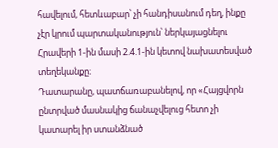հավելում, հետևաբար՝ չի հանդիսանում դեղ, ինքը չէր կրում պարտականություն՝ ներկայացնելու Հրավերի 1-ին մասի 2.4.1-ին կետով նախատեսված տեղեկանքը։
Դատարանը, պատճառաբանելով, որ «Հայցվորն ընտրված մասնակից ճանաչվելուց հետո չի կատարել իր ստանձնած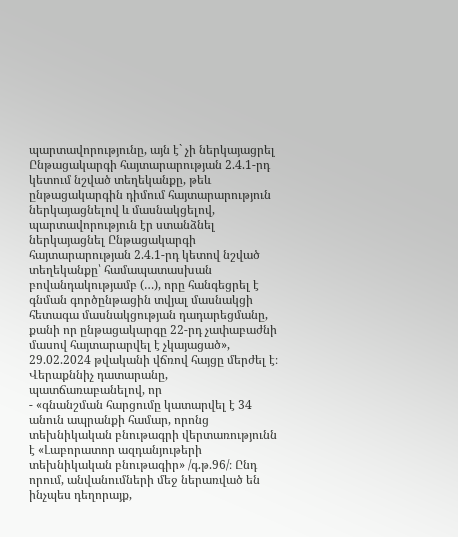պարտավորությունը, այն է` չի ներկայացրել Ընթացակարգի հայտարարության 2.4.1-րդ կետում նշված տեղեկանքը, թեև ընթացակարգին դիմում հայտարարություն ներկայացնելով և մասնակցելով, պարտավորություն էր ստանձնել ներկայացնել Ընթացակարգի հայտարարության 2.4.1-րդ կետով նշված տեղեկանքը՝ համապատասխան բովանդակությամբ (…), որը հանգեցրել է գնման գործընթացին տվյալ մասնակցի հետագա մասնակցության դադարեցմանը, քանի որ ընթացակարգը 22-րդ չափաբաժնի մասով հայտարարվել է չկայացած», 29.02.2024 թվականի վճռով հայցը մերժել է։
Վերաքննիչ դատարանը, պատճառաբանելով, որ
- «գնանշման հարցումը կատարվել է 34 անուն ապրանքի համար, որոնց տեխնիկական բնութագրի վերտառությունն է «Լաբորատոր ազդանյութերի տեխնիկական բնութագիր» /գ.թ.96/։ Ընդ որում, անվանումների մեջ ներառված են ինչպես դեղորայք,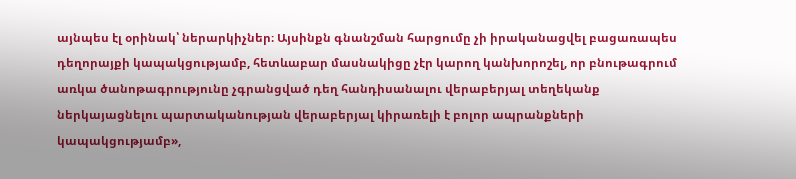այնպես էլ օրինակ՝ ներարկիչներ։ Այսինքն գնանշման հարցումը չի իրականացվել բացառապես դեղորայքի կապակցությամբ, հետևաբար մասնակիցը չէր կարող կանխորոշել, որ բնութագրում առկա ծանոթագրությունը չգրանցված դեղ հանդիսանալու վերաբերյալ տեղեկանք ներկայացնելու պարտականության վերաբերյալ կիրառելի է բոլոր ապրանքների կապակցությամբ»,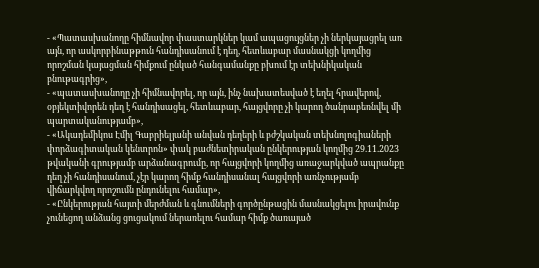- «Պատասխանողը հիմնավոր փաստարկներ կամ ապացույցներ չի ներկայացրել առ այն, որ ասկորբինաթթուն հանդիսանում է դեղ, հետևաբար մասնակցի կողմից որոշման կայացման հիմքում ընկած հանգամանքը բխում էր տեխնիկական բնութագրից»,
- «պատասխանողը չի հիմնավորել, որ այն, ինչ նախատեսված է եղել հրավերով, օբյեկտիվորեն դեղ է հանդիսացել, հետևաբար, հայցվորը չի կարող ծանրաբեռնվել մի պարտականությամբ»,
- «Ակադեմիկոս Էմիլ Գաբրիելյանի անվան դեղերի և բժշկական տեխնոլոգիաների փորձագիտական կենտրոն» փակ բաժնետիրական ընկերության կողմից 29.11.2023 թվականի գրությամբ արձանագրումը, որ հայցվորի կողմից առաջարկված ապրանքը դեղ չի հանդիսանում, չէր կարող հիմք հանդիսանալ հայցվորի առնչությամբ վիճարկվող որոշումն ընդունելու համար»,
- «Ընկերության հայտի մերժման և գնումների գործընթացին մասնակցելու իրավունք չունեցող անձանց ցուցակում ներառելու համար հիմք ծառայած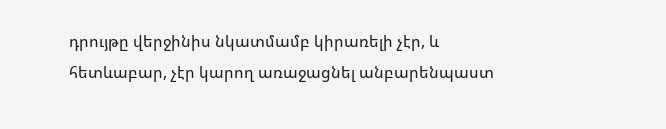դրույթը վերջինիս նկատմամբ կիրառելի չէր, և հետևաբար, չէր կարող առաջացնել անբարենպաստ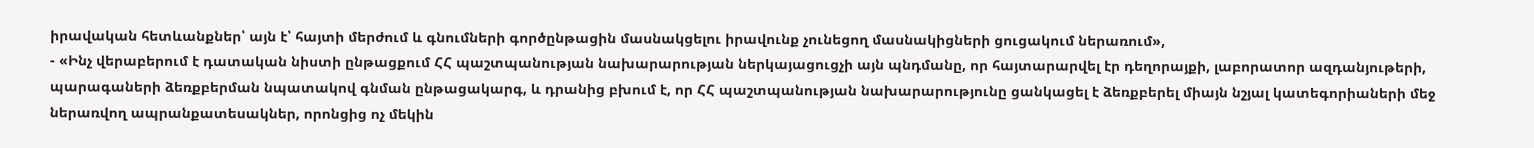իրավական հետևանքներ՝ այն է՝ հայտի մերժում և գնումների գործընթացին մասնակցելու իրավունք չունեցող մասնակիցների ցուցակում ներառում»,
- «Ինչ վերաբերում է դատական նիստի ընթացքում ՀՀ պաշտպանության նախարարության ներկայացուցչի այն պնդմանը, որ հայտարարվել էր դեղորայքի, լաբորատոր ազդանյութերի, պարագաների ձեռքբերման նպատակով գնման ընթացակարգ, և դրանից բխում է, որ ՀՀ պաշտպանության նախարարությունը ցանկացել է ձեռքբերել միայն նշյալ կատեգորիաների մեջ ներառվող ապրանքատեսակներ, որոնցից ոչ մեկին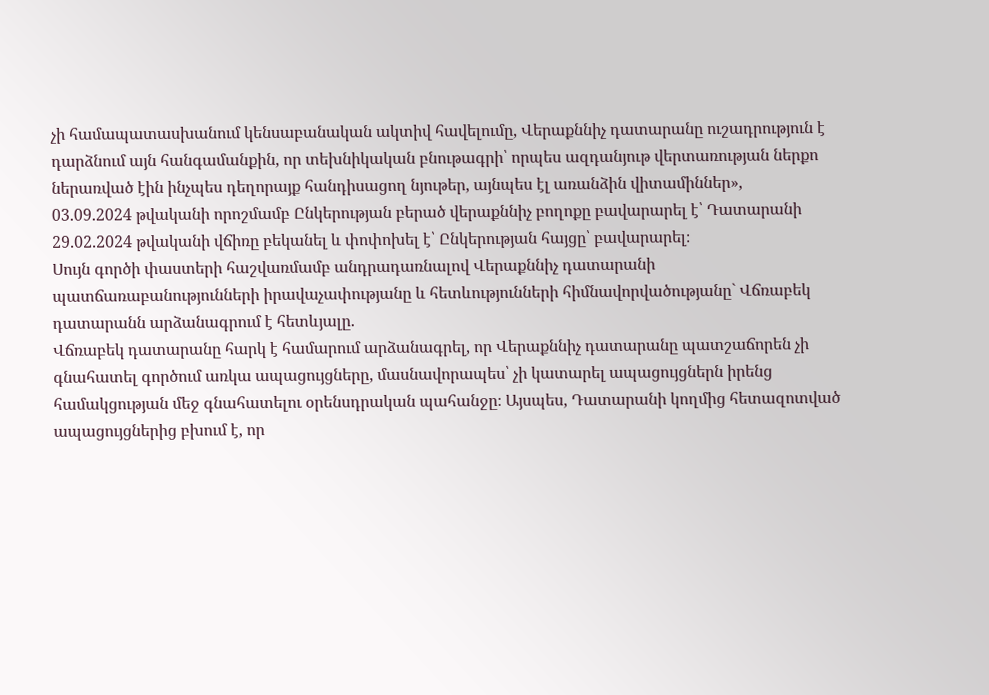չի համապատասխանում կենսաբանական ակտիվ հավելումը, Վերաքննիչ դատարանը ուշադրություն է դարձնում այն հանգամանքին, որ տեխնիկական բնութագրի՝ որպես ազդանյութ վերտառության ներքո ներառված էին ինչպես դեղորայք հանդիսացող նյութեր, այնպես էլ առանձին վիտամիններ»,
03.09.2024 թվականի որոշմամբ Ընկերության բերած վերաքննիչ բողոքը բավարարել է՝ Դատարանի 29.02.2024 թվականի վճիռը բեկանել և փոփոխել է՝ Ընկերության հայցը՝ բավարարել։
Սույն գործի փաստերի հաշվառմամբ անդրադառնալով Վերաքննիչ դատարանի պատճառաբանությունների իրավաչափությանը և հետևությունների հիմնավորվածությանը` Վճռաբեկ դատարանն արձանագրում է հետևյալը.
Վճռաբեկ դատարանը հարկ է համարում արձանագրել, որ Վերաքննիչ դատարանը պատշաճորեն չի գնահատել գործում առկա ապացույցները, մասնավորապես՝ չի կատարել ապացույցներն իրենց համակցության մեջ գնահատելու օրենսդրական պահանջը։ Այսպես, Դատարանի կողմից հետազոտված ապացույցներից բխում է, որ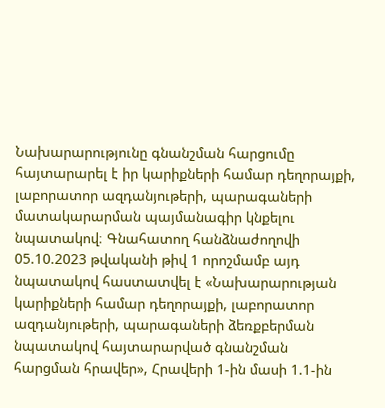Նախարարությունը գնանշման հարցումը հայտարարել է իր կարիքների համար դեղորայքի, լաբորատոր ազդանյութերի, պարագաների մատակարարման պայմանագիր կնքելու նպատակով։ Գնահատող հանձնաժողովի 05.10.2023 թվականի թիվ 1 որոշմամբ այդ նպատակով հաստատվել է «Նախարարության կարիքների համար դեղորայքի, լաբորատոր ազդանյութերի, պարագաների ձեռքբերման նպատակով հայտարարված գնանշման հարցման հրավեր», Հրավերի 1-ին մասի 1.1-ին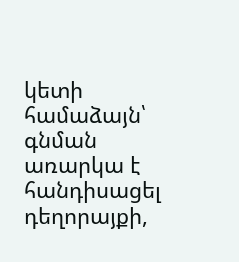կետի համաձայն՝ գնման առարկա է հանդիսացել դեղորայքի,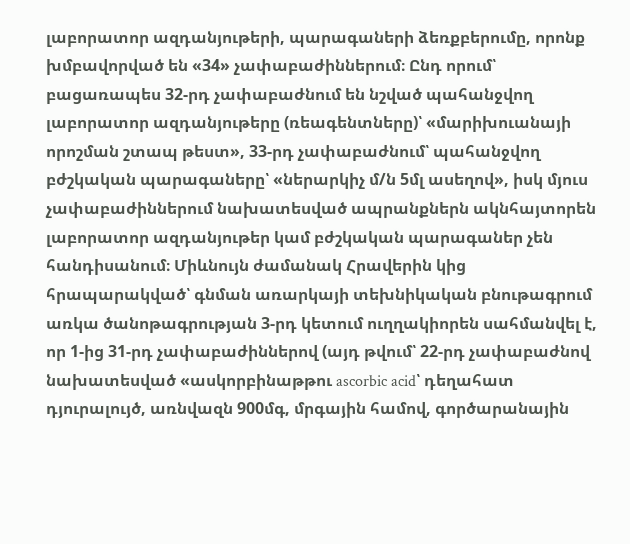լաբորատոր ազդանյութերի, պարագաների ձեռքբերումը, որոնք խմբավորված են «34» չափաբաժիններում։ Ընդ որում՝ բացառապես 32-րդ չափաբաժնում են նշված պահանջվող լաբորատոր ազդանյութերը (ռեագենտները)՝ «մարիխուանայի որոշման շտապ թեստ», 33-րդ չափաբաժնում՝ պահանջվող բժշկական պարագաները՝ «ներարկիչ մ/ն 5մլ ասեղով», իսկ մյուս չափաբաժիններում նախատեսված ապրանքներն ակնհայտորեն լաբորատոր ազդանյութեր կամ բժշկական պարագաներ չեն հանդիսանում։ Միևնույն ժամանակ Հրավերին կից հրապարակված՝ գնման առարկայի տեխնիկական բնութագրում առկա ծանոթագրության 3‑րդ կետում ուղղակիորեն սահմանվել է, որ 1-ից 31‑րդ չափաբաժիններով (այդ թվում՝ 22‑րդ չափաբաժնով նախատեսված «ասկորբինաթթու ascorbic acid՝ դեղահատ դյուրալույծ, առնվազն 900մգ, մրգային համով, գործարանային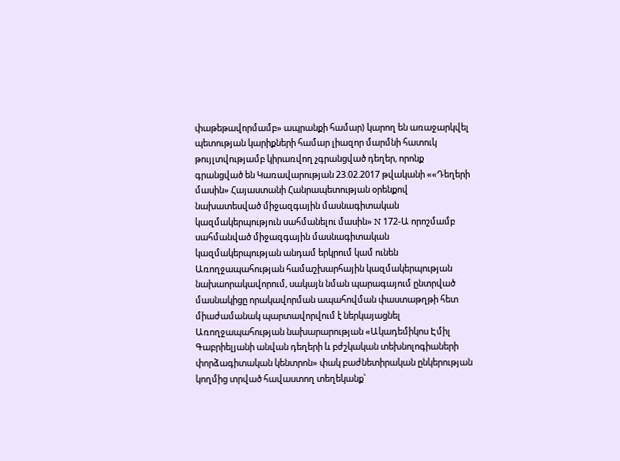փաթեթավորմամբ» ապրանքի համար) կարող են առաջարկվել պետության կարիքների համար լիազոր մարմնի հատուկ թույլտվությամբ կիրառվող չգրանցված դեղեր, որոնք գրանցված են Կառավարության 23.02.2017 թվականի ««Դեղերի մասին» Հայաստանի Հանրապետության օրենքով նախատեսված միջազգային մասնագիտական կազմակերպություն սահմանելու մասին» N 172-Ա որոշմամբ սահմանված միջազգային մասնագիտական կազմակերպության անդամ երկրում կամ ունեն Առողջապահության համաշխարհային կազմակերպության նախաորակավորում, սակայն նման պարագայում ընտրված մասնակիցը որակավորման ապահովման փաստաթղթի հետ միաժամանակ պարտավորվում է ներկայացնել Առողջապահության նախարարության «Ակադեմիկոս Էմիլ Գաբրիելյանի անվան դեղերի և բժշկական տեխնոլոգիաների փորձագիտական կենտրոն» փակ բաժնետիրական ընկերության կողմից տրված հավաստող տեղեկանք՝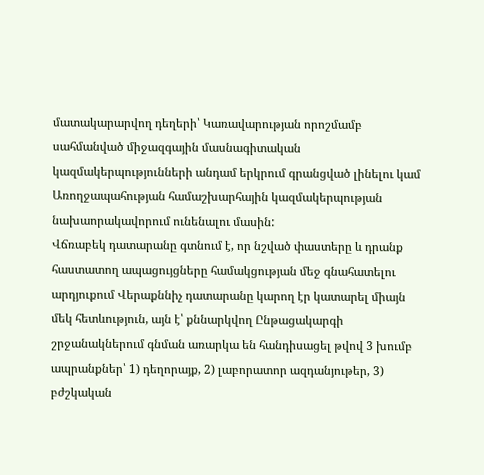մատակարարվող դեղերի՝ Կառավարության որոշմամբ սահմանված միջազգային մասնագիտական կազմակերպությունների անդամ երկրում գրանցված լինելու կամ Առողջապահության համաշխարհային կազմակերպության նախաորակավորում ունենալու մասին:
Վճռաբեկ դատարանը գտնում է, որ նշված փաստերը և դրանք հաստատող ապացույցները համակցության մեջ գնահատելու արդյուքում Վերաքննիչ դատարանը կարող էր կատարել միայն մեկ հետևություն, այն է՝ քննարկվող Ընթացակարգի շրջանակներում գնման առարկա են հանդիսացել թվով 3 խումբ ապրանքներ՝ 1) դեղորայք, 2) լաբորատոր ազդանյութեր, 3) բժշկական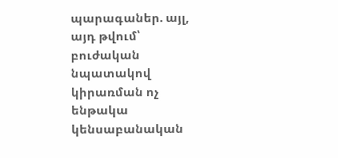պարագաներ. այլ, այդ թվում՝ բուժական նպատակով կիրառման ոչ ենթակա կենսաբանական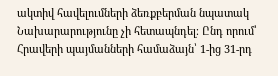ակտիվ հավելումների ձեռքբերման նպատակ Նախարարությունը չի հետապնդել։ Ընդ որում՝ Հրավերի պայմանների համաձայն՝ 1-ից 31‑րդ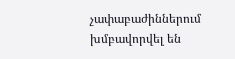չափաբաժիններում խմբավորվել են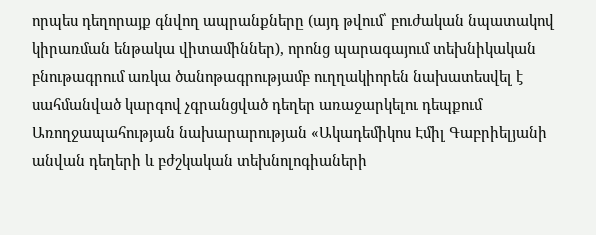որպես դեղորայք գնվող ապրանքները (այդ թվում՝ բուժական նպատակով կիրառման ենթակա վիտամիններ), որոնց պարագայում տեխնիկական բնութագրում առկա ծանոթագրությամբ ուղղակիորեն նախատեսվել է սահմանված կարգով չգրանցված դեղեր առաջարկելու դեպքում Առողջապահության նախարարության «Ակադեմիկոս Էմիլ Գաբրիելյանի անվան դեղերի և բժշկական տեխնոլոգիաների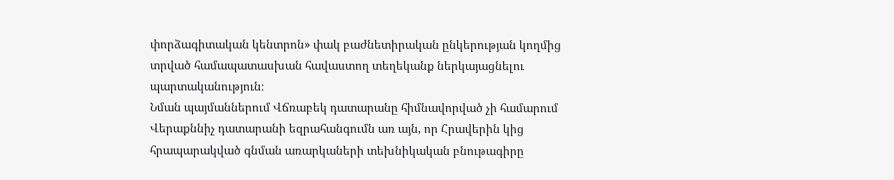փորձագիտական կենտրոն» փակ բաժնետիրական ընկերության կողմից տրված համապատասխան հավաստող տեղեկանք ներկայացնելու պարտականություն։
Նման պայմաններում Վճռաբեկ դատարանը հիմնավորված չի համարում Վերաքննիչ դատարանի եզրահանգումն առ այն, որ Հրավերին կից հրապարակված գնման առարկաների տեխնիկական բնութագիրը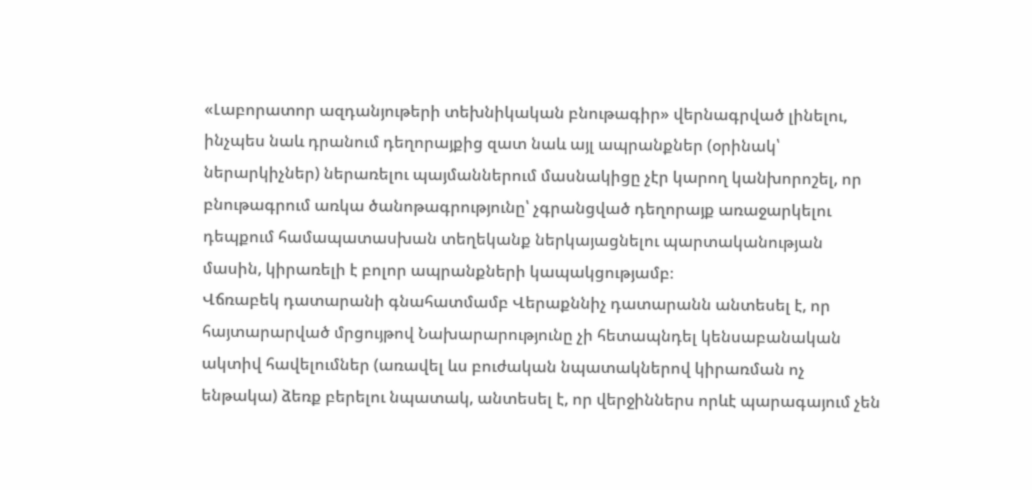«Լաբորատոր ազդանյութերի տեխնիկական բնութագիր» վերնագրված լինելու, ինչպես նաև դրանում դեղորայքից զատ նաև այլ ապրանքներ (օրինակ՝ ներարկիչներ) ներառելու պայմաններում մասնակիցը չէր կարող կանխորոշել, որ բնութագրում առկա ծանոթագրությունը՝ չգրանցված դեղորայք առաջարկելու դեպքում համապատասխան տեղեկանք ներկայացնելու պարտականության մասին, կիրառելի է բոլոր ապրանքների կապակցությամբ։
Վճռաբեկ դատարանի գնահատմամբ Վերաքննիչ դատարանն անտեսել է, որ հայտարարված մրցույթով Նախարարությունը չի հետապնդել կենսաբանական ակտիվ հավելումներ (առավել ևս բուժական նպատակներով կիրառման ոչ ենթակա) ձեռք բերելու նպատակ, անտեսել է, որ վերջիններս որևէ պարագայում չեն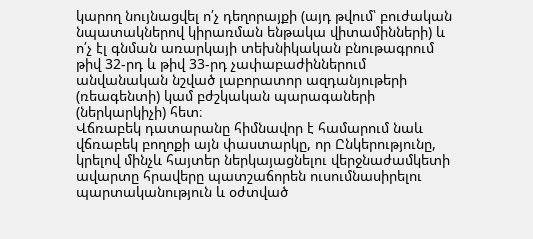կարող նույնացվել ո՛չ դեղորայքի (այդ թվում՝ բուժական նպատակներով կիրառման ենթակա վիտամինների) և ո՛չ էլ գնման առարկայի տեխնիկական բնութագրում թիվ 32-րդ և թիվ 33-րդ չափաբաժիններում անվանական նշված լաբորատոր ազդանյութերի (ռեագենտի) կամ բժշկական պարագաների (ներկարկիչի) հետ։
Վճռաբեկ դատարանը հիմնավոր է համարում նաև վճռաբեկ բողոքի այն փաստարկը, որ Ընկերությունը, կրելով մինչև հայտեր ներկայացնելու վերջնաժամկետի ավարտը հրավերը պատշաճորեն ուսումնասիրելու պարտականություն և օժտված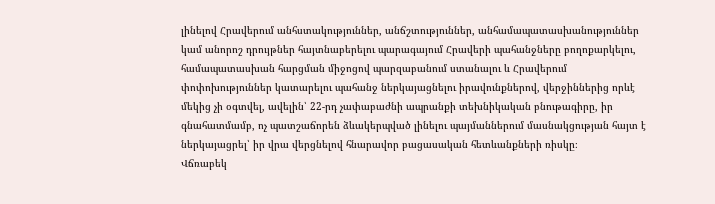լինելով Հրավերում անհստակություններ, անճշտություններ, անհամապատասխանություններ կամ անորոշ դրույթներ հայտնաբերելու պարագայում Հրավերի պահանջները բողոքարկելու, համապատասխան հարցման միջոցով պարզաբանում ստանալու և Հրավերում փոփոխություններ կատարելու պահանջ ներկայացնելու իրավունքներով, վերջիններից որևէ մեկից չի օգտվել, ավելին՝ 22-րդ չափաբաժնի ապրանքի տեխնիկական բնութագիրը, իր գնահատմամբ, ոչ պատշաճորեն ձևակերպված լինելու պայմաններում մասնակցության հայտ է ներկայացրել՝ իր վրա վերցնելով հնարավոր բացասական հետևանքների ռիսկը։
Վճռաբեկ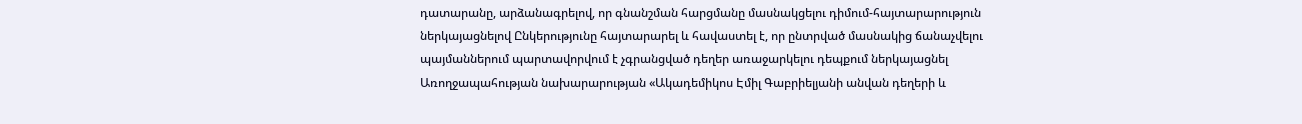դատարանը, արձանագրելով, որ գնանշման հարցմանը մասնակցելու դիմում-հայտարարություն ներկայացնելով Ընկերությունը հայտարարել և հավաստել է, որ ընտրված մասնակից ճանաչվելու պայմաններում պարտավորվում է չգրանցված դեղեր առաջարկելու դեպքում ներկայացնել Առողջապահության նախարարության «Ակադեմիկոս Էմիլ Գաբրիելյանի անվան դեղերի և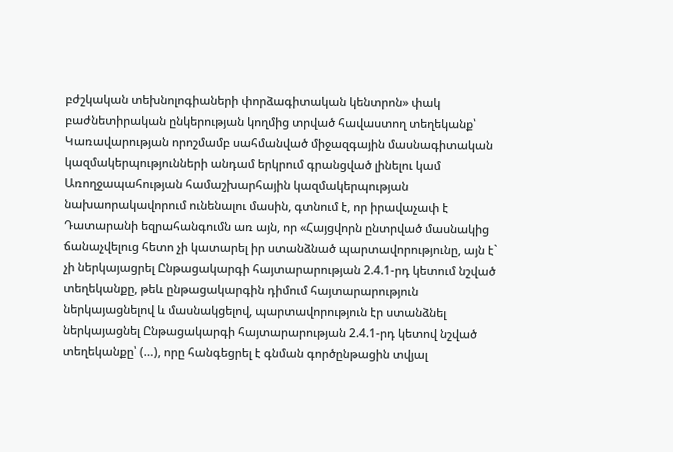բժշկական տեխնոլոգիաների փորձագիտական կենտրոն» փակ բաժնետիրական ընկերության կողմից տրված հավաստող տեղեկանք՝ Կառավարության որոշմամբ սահմանված միջազգային մասնագիտական կազմակերպությունների անդամ երկրում գրանցված լինելու կամ Առողջապահության համաշխարհային կազմակերպության նախաորակավորում ունենալու մասին, գտնում է, որ իրավաչափ է Դատարանի եզրահանգումն առ այն, որ «Հայցվորն ընտրված մասնակից ճանաչվելուց հետո չի կատարել իր ստանձնած պարտավորությունը, այն է` չի ներկայացրել Ընթացակարգի հայտարարության 2.4.1-րդ կետում նշված տեղեկանքը, թեև ընթացակարգին դիմում հայտարարություն ներկայացնելով և մասնակցելով, պարտավորություն էր ստանձնել ներկայացնել Ընթացակարգի հայտարարության 2.4.1-րդ կետով նշված տեղեկանքը՝ (…), որը հանգեցրել է գնման գործընթացին տվյալ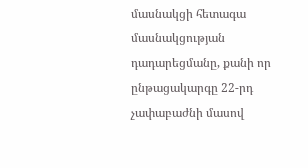մասնակցի հետագա մասնակցության դադարեցմանը, քանի որ ընթացակարգը 22-րդ չափաբաժնի մասով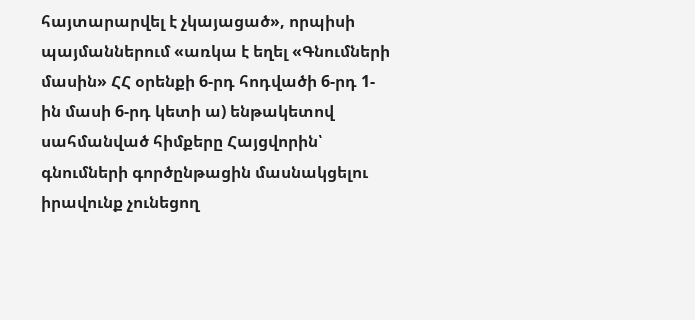հայտարարվել է չկայացած», որպիսի պայմաններում «առկա է եղել «Գնումների մասին» ՀՀ օրենքի 6-րդ հոդվածի 6-րդ 1-ին մասի 6-րդ կետի ա) ենթակետով սահմանված հիմքերը Հայցվորին՝ գնումների գործընթացին մասնակցելու իրավունք չունեցող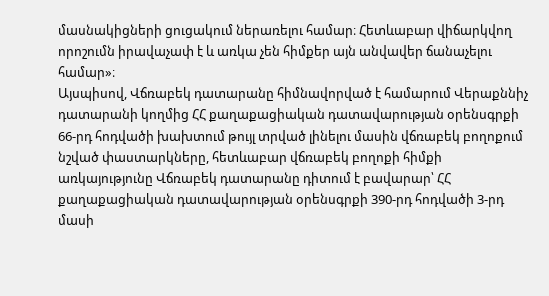մասնակիցների ցուցակում ներառելու համար։ Հետևաբար վիճարկվող որոշումն իրավաչափ է և առկա չեն հիմքեր այն անվավեր ճանաչելու համար»։
Այսպիսով, Վճռաբեկ դատարանը հիմնավորված է համարում Վերաքննիչ դատարանի կողմից ՀՀ քաղաքացիական դատավարության օրենսգրքի 66‑րդ հոդվածի խախտում թույլ տրված լինելու մասին վճռաբեկ բողոքում նշված փաստարկները, հետևաբար վճռաբեկ բողոքի հիմքի առկայությունը Վճռաբեկ դատարանը դիտում է բավարար՝ ՀՀ քաղաքացիական դատավարության օրենսգրքի 390-րդ հոդվածի 3-րդ մասի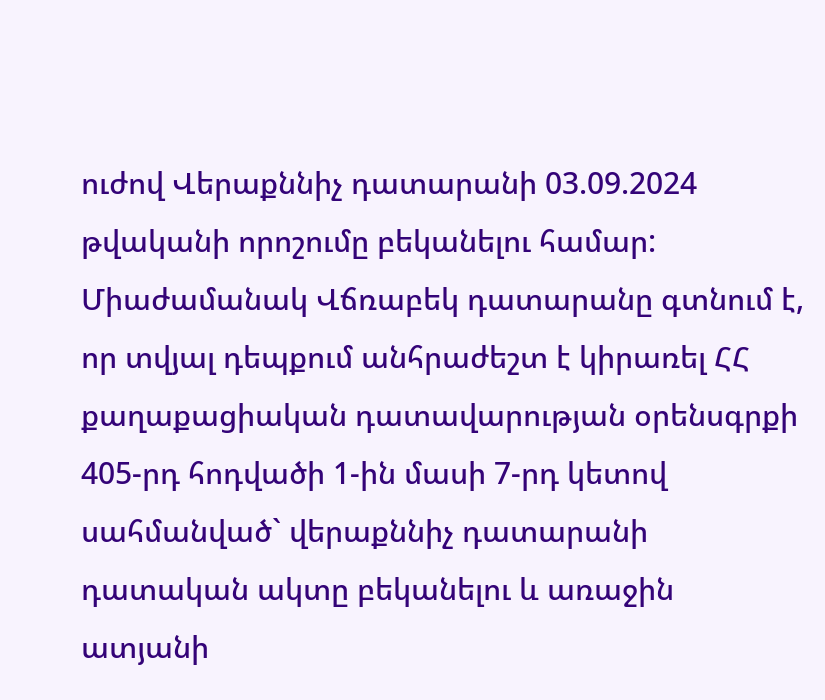ուժով Վերաքննիչ դատարանի 03.09.2024 թվականի որոշումը բեկանելու համար:
Միաժամանակ Վճռաբեկ դատարանը գտնում է, որ տվյալ դեպքում անհրաժեշտ է կիրառել ՀՀ քաղաքացիական դատավարության օրենսգրքի 405-րդ հոդվածի 1-ին մասի 7-րդ կետով սահմանված` վերաքննիչ դատարանի դատական ակտը բեկանելու և առաջին ատյանի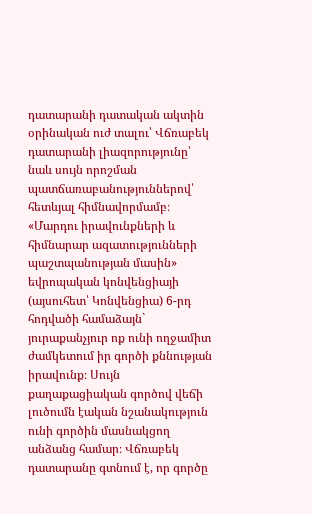դատարանի դատական ակտին օրինական ուժ տալու՝ Վճռաբեկ դատարանի լիազորությունը՝ նաև սույն որոշման պատճառաբանություններով՝ հետևյալ հիմնավորմամբ։
«Մարդու իրավունքների և հիմնարար ազատությունների պաշտպանության մասին» եվրոպական կոնվենցիայի (այսուհետ՝ Կոնվենցիա) 6-րդ հոդվածի համաձայն` յուրաքանչյուր ոք ունի ողջամիտ ժամկետում իր գործի քննության իրավունք։ Սույն քաղաքացիական գործով վեճի լուծումն էական նշանակություն ունի գործին մասնակցող անձանց համար։ Վճռաբեկ դատարանը գտնում է, որ գործը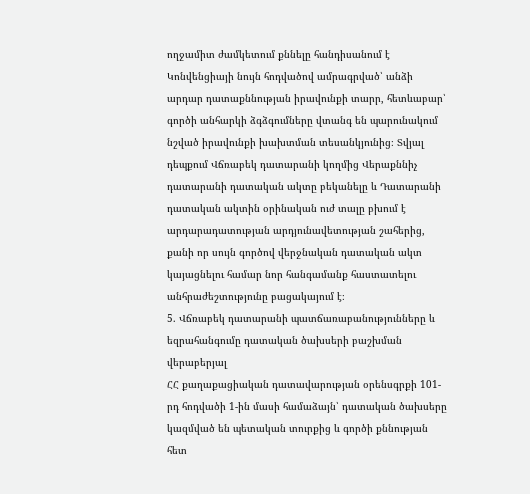ողջամիտ ժամկետում քննելը հանդիսանում է Կոնվենցիայի նույն հոդվածով ամրագրված՝ անձի արդար դատաքննության իրավունքի տարր, հետևաբար՝ գործի անհարկի ձգձգումները վտանգ են պարունակում նշված իրավունքի խախտման տեսանկյունից։ Տվյալ դեպքում Վճռաբեկ դատարանի կողմից Վերաքննիչ դատարանի դատական ակտը բեկանելը և Դատարանի դատական ակտին օրինական ուժ տալը բխում է արդարադատության արդյունավետության շահերից, քանի որ սույն գործով վերջնական դատական ակտ կայացնելու համար նոր հանգամանք հաստատելու անհրաժեշտությունը բացակայում է։
5. Վճռաբեկ դատարանի պատճառաբանությունները և եզրահանգումը դատական ծախսերի բաշխման վերաբերյալ
ՀՀ քաղաքացիական դատավարության օրենսգրքի 101-րդ հոդվածի 1-ին մասի համաձայն՝ դատական ծախսերը կազմված են պետական տուրքից և գործի քննության հետ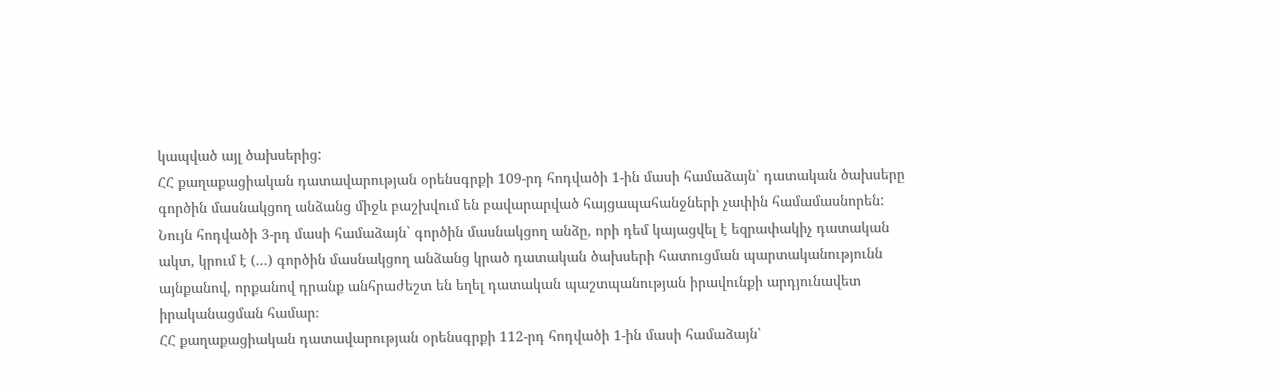կապված այլ ծախսերից:
ՀՀ քաղաքացիական դատավարության օրենսգրքի 109-րդ հոդվածի 1-ին մասի համաձայն՝ դատական ծախսերը գործին մասնակցող անձանց միջև բաշխվում են բավարարված հայցապահանջների չափին համամասնորեն:
Նույն հոդվածի 3-րդ մասի համաձայն` գործին մասնակցող անձը, որի դեմ կայացվել է եզրափակիչ դատական ակտ, կրում է (...) գործին մասնակցող անձանց կրած դատական ծախսերի հատուցման պարտականությունն այնքանով, որքանով դրանք անհրաժեշտ են եղել դատական պաշտպանության իրավունքի արդյունավետ իրականացման համար։
ՀՀ քաղաքացիական դատավարության օրենսգրքի 112-րդ հոդվածի 1-ին մասի համաձայն՝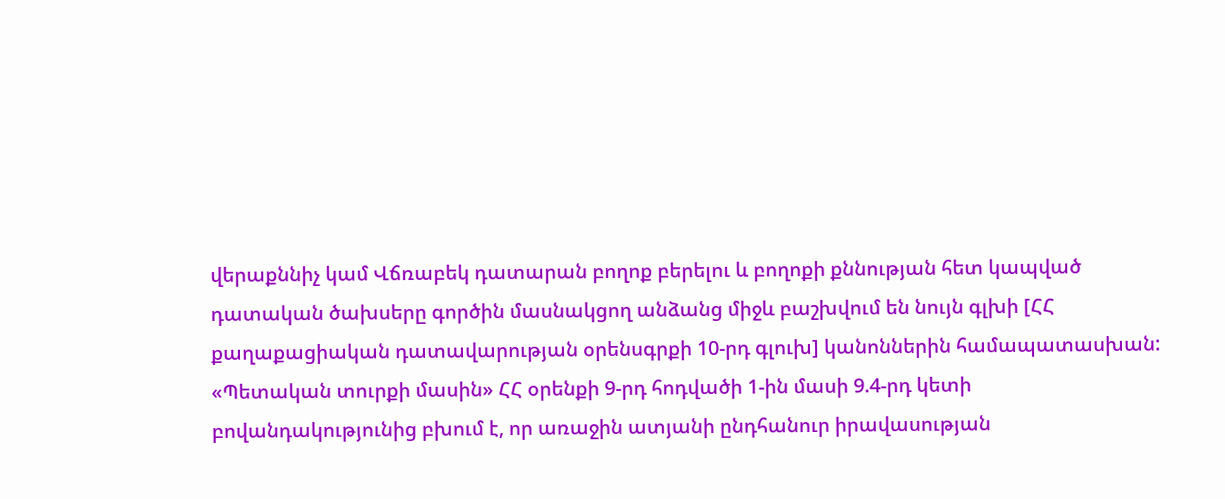վերաքննիչ կամ Վճռաբեկ դատարան բողոք բերելու և բողոքի քննության հետ կապված դատական ծախսերը գործին մասնակցող անձանց միջև բաշխվում են նույն գլխի [ՀՀ քաղաքացիական դատավարության օրենսգրքի 10-րդ գլուխ] կանոններին համապատասխան:
«Պետական տուրքի մասին» ՀՀ օրենքի 9-րդ հոդվածի 1-ին մասի 9.4-րդ կետի բովանդակությունից բխում է, որ առաջին ատյանի ընդհանուր իրավասության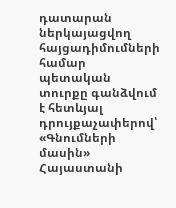դատարան ներկայացվող հայցադիմումների համար պետական տուրքը գանձվում է հետևյալ դրույքաչափերով՝ «Գնումների մասին» Հայաստանի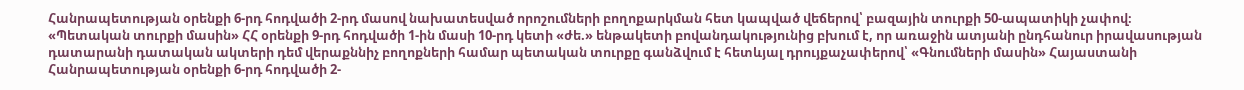Հանրապետության օրենքի 6-րդ հոդվածի 2-րդ մասով նախատեսված որոշումների բողոքարկման հետ կապված վեճերով՝ բազային տուրքի 50-ապատիկի չափով։
«Պետական տուրքի մասին» ՀՀ օրենքի 9-րդ հոդվածի 1-ին մասի 10-րդ կետի «ժե.» ենթակետի բովանդակությունից բխում է, որ առաջին ատյանի ընդհանուր իրավասության դատարանի դատական ակտերի դեմ վերաքննիչ բողոքների համար պետական տուրքը գանձվում է հետևյալ դրույքաչափերով՝ «Գնումների մասին» Հայաստանի Հանրապետության օրենքի 6‑րդ հոդվածի 2-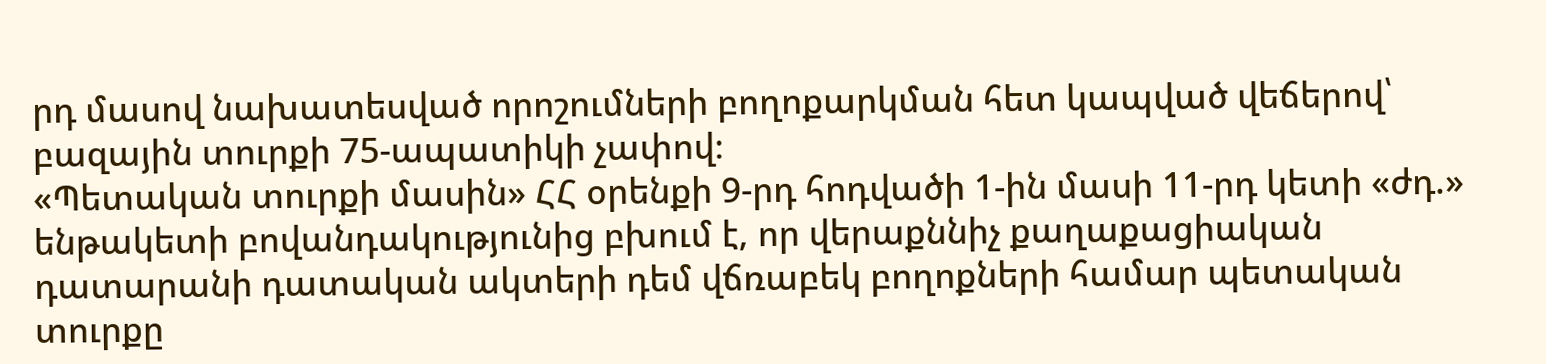րդ մասով նախատեսված որոշումների բողոքարկման հետ կապված վեճերով՝ բազային տուրքի 75-ապատիկի չափով։
«Պետական տուրքի մասին» ՀՀ օրենքի 9-րդ հոդվածի 1-ին մասի 11-րդ կետի «ժդ.» ենթակետի բովանդակությունից բխում է, որ վերաքննիչ քաղաքացիական դատարանի դատական ակտերի դեմ վճռաբեկ բողոքների համար պետական տուրքը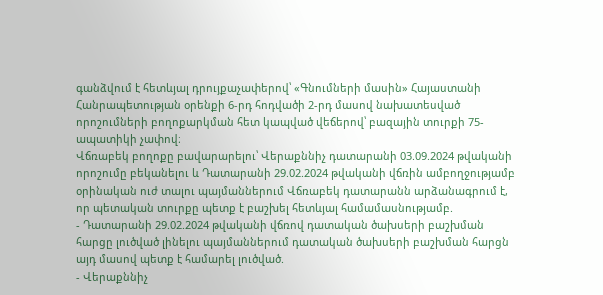գանձվում է հետևյալ դրույքաչափերով՝ «Գնումների մասին» Հայաստանի Հանրապետության օրենքի 6‑րդ հոդվածի 2-րդ մասով նախատեսված որոշումների բողոքարկման հետ կապված վեճերով՝ բազային տուրքի 75-ապատիկի չափով։
Վճռաբեկ բողոքը բավարարելու՝ Վերաքննիչ դատարանի 03.09.2024 թվականի որոշումը բեկանելու և Դատարանի 29.02.2024 թվականի վճռին ամբողջությամբ օրինական ուժ տալու պայմաններում Վճռաբեկ դատարանն արձանագրում է, որ պետական տուրքը պետք է բաշխել հետևյալ համամասնությամբ.
- Դատարանի 29.02.2024 թվականի վճռով դատական ծախսերի բաշխման հարցը լուծված լինելու պայմաններում դատական ծախսերի բաշխման հարցն այդ մասով պետք է համարել լուծված.
- Վերաքննիչ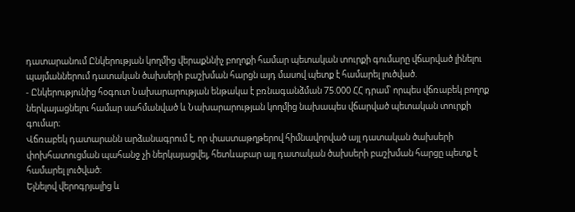դատարանում Ընկերության կողմից վերաքննիչ բողոքի համար պետական տուրքի գումարը վճարված լինելու պայմաններում դատական ծախսերի բաշխման հարցն այդ մասով պետք է համարել լուծված.
- Ընկերությունից հօգուտ Նախարարության ենթակա է բռնագանձման 75.000 ՀՀ դրամ՝ որպես վճռաբեկ բողոք ներկայացնելու համար սահմանված և Նախարարության կողմից նախապես վճարված պետական տուրքի գումար։
Վճռաբեկ դատարանն արձանագրում է, որ փաստաթղթերով հիմնավորված այլ դատական ծախսերի փոխհատուցման պահանջ չի ներկայացվել, հետևաբար այլ դատական ծախսերի բաշխման հարցը պետք է համարել լուծված։
Ելնելով վերոգրյալից և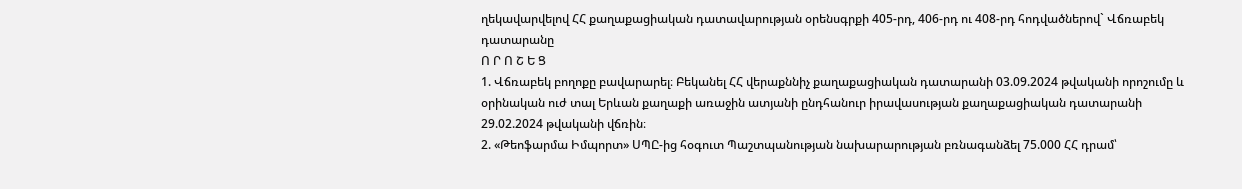ղեկավարվելով ՀՀ քաղաքացիական դատավարության օրենսգրքի 405-րդ, 406-րդ ու 408-րդ հոդվածներով` Վճռաբեկ դատարանը
Ո Ր Ո Շ Ե Ց
1. Վճռաբեկ բողոքը բավարարել։ Բեկանել ՀՀ վերաքննիչ քաղաքացիական դատարանի 03.09.2024 թվականի որոշումը և օրինական ուժ տալ Երևան քաղաքի առաջին ատյանի ընդհանուր իրավասության քաղաքացիական դատարանի 29.02.2024 թվականի վճռին։
2. «Թեոֆարմա Իմպորտ» ՍՊԸ-ից հօգուտ Պաշտպանության նախարարության բռնագանձել 75.000 ՀՀ դրամ՝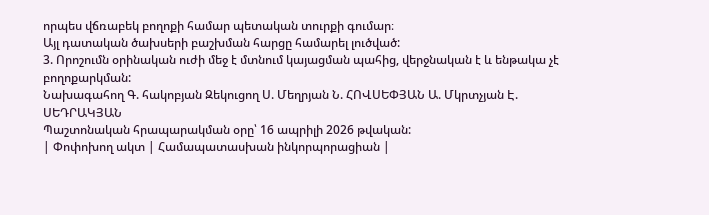որպես վճռաբեկ բողոքի համար պետական տուրքի գումար։
Այլ դատական ծախսերի բաշխման հարցը համարել լուծված:
3. Որոշումն օրինական ուժի մեջ է մտնում կայացման պահից, վերջնական է և ենթակա չէ բողոքարկման:
Նախագահող Գ. հակոբյան Զեկուցող Ս. Մեղրյան Ն. ՀՈՎՍԵՓՅԱՆ Ա. Մկրտչյան Է. ՍԵԴՐԱԿՅԱՆ
Պաշտոնական հրապարակման օրը՝ 16 ապրիլի 2026 թվական:
| Փոփոխող ակտ | Համապատասխան ինկորպորացիան |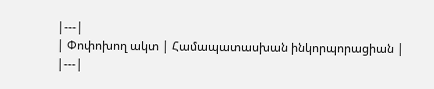|---|
| Փոփոխող ակտ | Համապատասխան ինկորպորացիան |
|---|